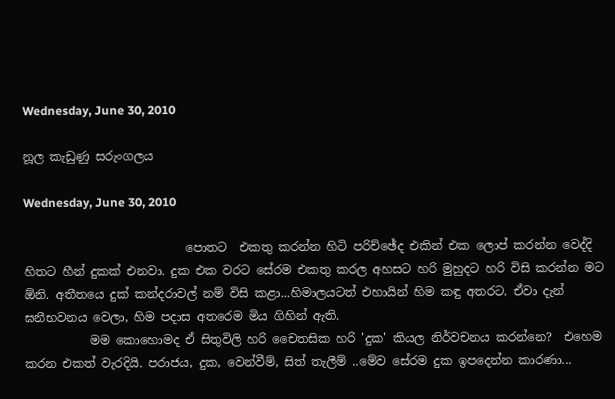Wednesday, June 30, 2010

නූල කැඩුණු සරුංගලය

Wednesday, June 30, 2010

                           පොතට  එකතු කරන්න හිටි පරිච්ඡේද එකින් එක ලොප් කරන්න වෙද්දි හිතට හීන් දුකක් එනවා. දුක එක වරට සේරම එකතු කරල අහසට හරි මුහුදට හරි විසි කරන්න මට ඕනි. අතීතයෙ දුක් කන්දරාවල් නම් විසි කළා...හිමාලයටත් එහායින් හිම කඳු අතරට. ඒවා දැන් ඝනීභවනය වෙලා, හිම පදාස අතරෙම මිය ගිහින් ඇති.
           මම කොහොමද ඒ සිතුවිලි හරි චෛතසික හරි 'දුක' කියල නිර්වචනය කරන්නෙ?  එහෙම කරන එකත් වැරදියි. පරාජය, දුක, වෙන්වීම්, සිත් තැලීම් ..මේව සේරම දුක ඉපදෙන්න කාරණා...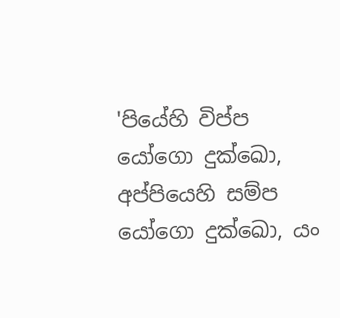'පියේහි විප්ප යෝගො දුක්ඛො, අප්පියෙහි සම්ප යෝගො දුක්ඛො, යං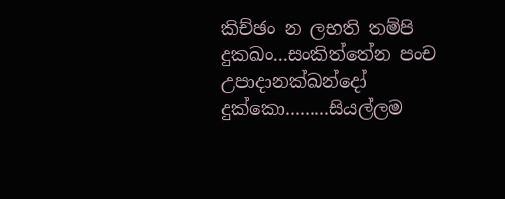කිච්ඡං න ලභති තම්පි දුකඛං...සංකිත්තේන පංච උපාදානක්ඛන්දෝ දුක්කො.........සියල්ලම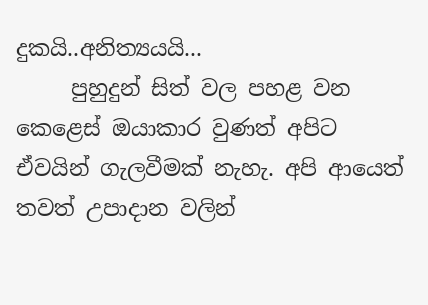දුකයි..අනිත්‍යයයි...
     පුහුදුන් සිත් වල පහළ වන කෙළෙස් ඔයාකාර වුණත් අපිට ඒවයින් ගැලවීමක් නැහැ. අපි ආයෙත් තවත් උපාදාන වලින්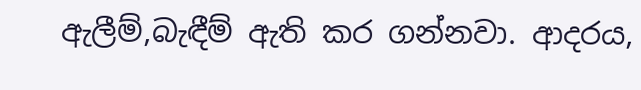ඇලීම්,බැඳීම් ඇති කර ගන්නවා. ආදරය,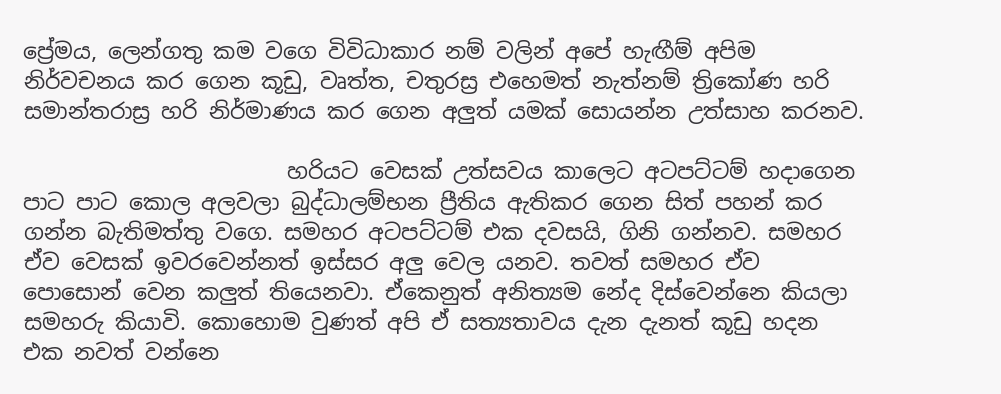ප්‍රේමය, ලෙන්ගතු කම වගෙ විවිධාකාර නම් වලින් අපේ හැඟීම් අපිම නිර්වචනය කර ගෙන කූඩු, වෘත්ත, චතුරස්‍ර එහෙමත් නැත්නම් ත්‍රිකෝණ හරි සමාන්තරාස්‍ර හරි නිර්මාණය කර ගෙන අලුත් යමක් සොයන්න උත්සාහ කරනව.

                        හරියට වෙසක් උත්සවය කාලෙට අටපට්ටම් හදාගෙන පාට පාට කොල අලවලා බුද්ධාලම්භන ප්‍රීතිය ඇතිකර ගෙන සිත් පහන් කර ගන්න බැතිමත්තු වගෙ. සමහර අටපට්ටම් එක දවසයි, ගිනි ගන්නව. සමහර ඒව වෙසක් ඉවරවෙන්නත් ඉස්සර අලු වෙල යනව. තවත් සමහර ඒව පොසොන් වෙන කලුත් තියෙනවා. ඒකෙනුත් අනිත්‍යම නේද දිස්වෙන්නෙ කියලා සමහරු කියාවි. කොහොම වුණත් අපි ඒ සත්‍යතාවය දැන දැනත් කූඩු හදන එක නවත් වන්නෙ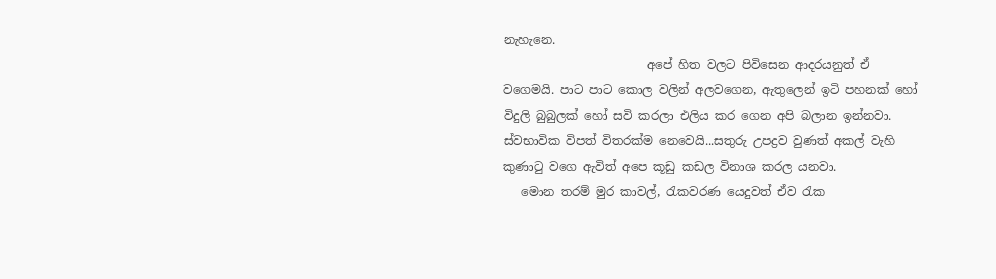නැහැනෙ.
                        අපේ හිත වලට පිවිසෙන ආදරයනුත් ඒ වගෙමයි. පාට පාට කොල වලින් අලවගෙන, ඇතුලෙන් ඉටි පහනක් හෝ විදුලි බුබුලක් හෝ සවි කරලා එලිය කර ගෙන අපි බලාන ඉන්නවා. ස්වභාවික විපත් විතරක්ම නෙවෙයි...සතුරු උපද්‍රව වුණත් අකල් වැහි කුණාටු වගෙ ඇවිත් අපෙ කූඩු කඩල විනාශ කරල යනවා.
   මොන තරම් මුර කාවල්, රැකවරණ යෙදුවත් ඒව රැක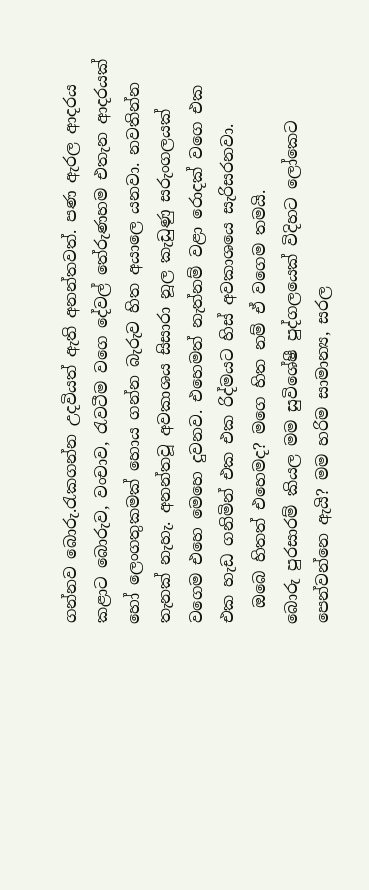ගන්නව බොරු.රැකගන්න උදවියත් ඇති අනන්තවත්. පණ ඇරල ආදරය කළාට බොරුව, වංචාව, රැවටීම වගෙ දේවල් තේරුණහම එතැන ආදරයක් හෝ ලෙංගතුකමක් හොය ගන්න බැරුව හිත අයාලෙ යනවා. නවතින්න තැනක් නැහැ. අනන්තවූ අවකාශය සිසාරා නූල කැඩුණු සරුංගලයක් වගෙම එහෙ මෙහෙ දුවනව. එහෙමත් නැත්නම් වළා රොදක් වගෙ එක එක හැඩ ගනිමින් එක එක රිද්මයට හිස් අවකාශයෙ සැරිසරනවා.
  ඔබෙ හිතත් එහෙමද? මගෙ හිත නම් ඒ වගෙම තමයි.
බොරු පුරසාරම් කියල මම සුවිශේෂී පුද්ගලයෙක් විදිහට ලෝකෙට පෙන්වන්නෙ ඇයි? මම හරිම සාමාන්‍ය, සරල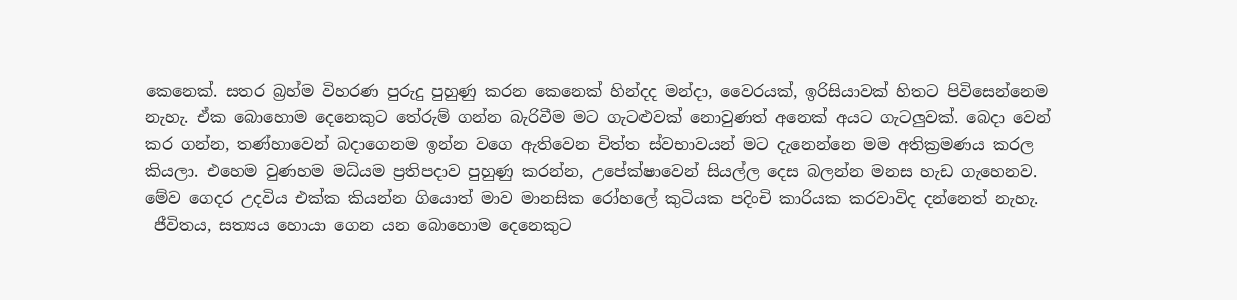කෙනෙක්. සතර බ්‍රහ්ම විහරණ පුරුදු පුහුණු කරන කෙනෙක් හින්දද මන්දා, වෛරයක්, ඉරිසියාවක් හිතට පිවිසෙන්නෙම නැහැ. ඒක බොහොම දෙනෙකුට තේරුම් ගන්න බැරිවීම මට ගැටළුවක් නොවුණත් අනෙක් අයට ගැටලුවක්. බෙදා වෙන් කර ගන්න, තණ්හාවෙන් බදාගෙනම ඉන්න වගෙ ඇතිවෙන චිත්ත ස්වභාවයන් මට දැනෙන්නෙ මම අතික්‍රමණය කරල කියලා. එහෙම වුණහම මධ්යම ප්‍රතිපදාව පුහුණු කරන්න, උපේක්ෂාවෙන් සියල්ල දෙස බලන්න මනස හැඩ ගැහෙනව. මේව ගෙදර උදවිය එක්ක කියන්න ගියොත් මාව මානසික රෝහලේ කුටියක පදිංචි කාරියක කරවාවිද දන්නෙත් නැහැ.
 ජීවිතය, සත්‍යය හොයා ගෙන යන බොහොම දෙනෙකුට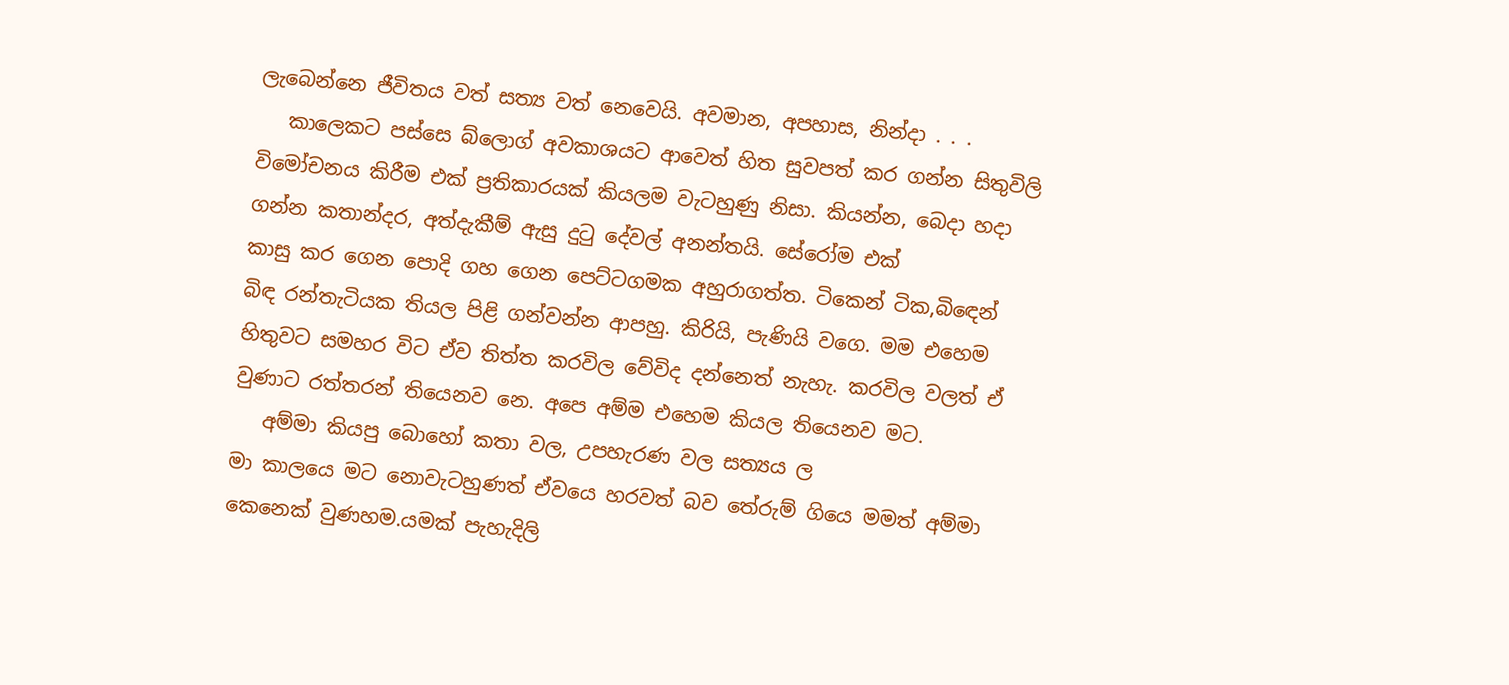ලැබෙන්නෙ ජීවිතය වත් සත්‍ය වත් නෙවෙයි. අවමාන, අපහාස, නින්දා . . .
   කාලෙකට පස්සෙ බ්ලොග් අවකාශයට ආවෙත් හිත සුවපත් කර ගන්න සිතුවිලි විමෝචනය කිරීම එක් ප්‍රතිකාරයක් කියලම වැටහුණු නිසා. කියන්න, බෙදා හදා ගන්න කතාන්දර, අත්දැකීම් ඇසු දුටු දේවල් අනන්තයි. සේරෝම එක්
කාසු කර ගෙන පොදි ගහ ගෙන පෙට්ටගමක අහුරාගත්ත. ටිකෙන් ටික,බිඳෙන් බිඳ රන්තැටියක තියල පිළි ගන්වන්න ආපහු. කිරියි, පැණියි වගෙ. මම එහෙම හිතුවට සමහර විට ඒව තිත්ත කරවිල වේවිද දන්නෙත් නැහැ. කරවිල වලත් ඒ වුණාට රත්තරන් තියෙනව නෙ. අපෙ අම්ම එහෙම කියල තියෙනව මට.
   අම්මා කියපු බොහෝ කතා වල, උපහැරණ වල සත්‍යය ල
මා කාලයෙ මට නොවැටහුණත් ඒවයෙ හරවත් බව තේරුම් ගියෙ මමත් අම්මා කෙනෙක් වුණහම.යමක් පැහැදිලි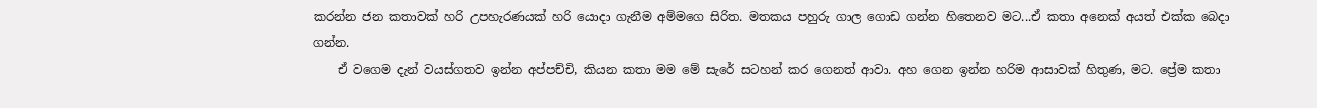කරන්න ජන කතාවක් හරි උපහැරණයක් හරි යොදා ගැනීම අම්මගෙ සිරිත. මතකය පහුරු ගාල ගොඩ ගන්න හිතෙනව මට...ඒ කතා අනෙක් අයත් එක්ක බෙදා ගන්න.
    ඒ වගෙම දැන් වයස්ගතව ඉන්න අප්පච්චි, කියන කතා මම මේ සැරේ සටහන් කර ගෙනත් ආවා. අහ ගෙන ඉන්න හරිම ආසාවක් හිතුණ, මට. ප්‍රේම කතා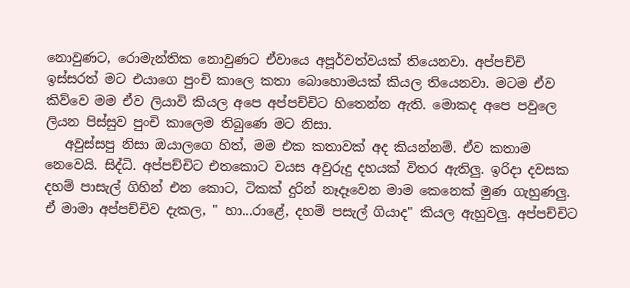නොවුණට, රොමැන්තික නොවුණට ඒවායෙ අපූර්වත්වයක් තියෙනවා. අප්පච්චි ඉස්සරත් මට එයාගෙ පුංචි කාලෙ කතා බොහොමයක් කියල තියෙනවා. මටම ඒව කිව්වෙ මම ඒව ලියාවි කියල අපෙ අප්පච්චිට හිතෙන්න ඇති. මොකද අපෙ පවුලෙ ලියන පිස්සුව පුංචි කාලෙම තිබුණෙ මට නිසා.
   අවුස්සපු නිසා ඔයාලගෙ හිත්, මම එක කතාවක් අද කියන්නම්. ඒව කතාම නෙවෙයි. සිද්ධි. අප්පච්චිට එතකොට වයස අවුරුදු දහයක් විතර ඇතිලු. ඉරිදා දවසක දහම් පාසැල් ගිහින් එන කොට, ටිකක් දුරින් නෑදෑවෙන මාම කෙනෙක් මුණ ගැහුණලු. ඒ මාමා අප්පච්චිව දැකල, " හා...රාළේ, දහම් පසැල් ගියාද" කියල ඇහුවලු. අප්පච්චිට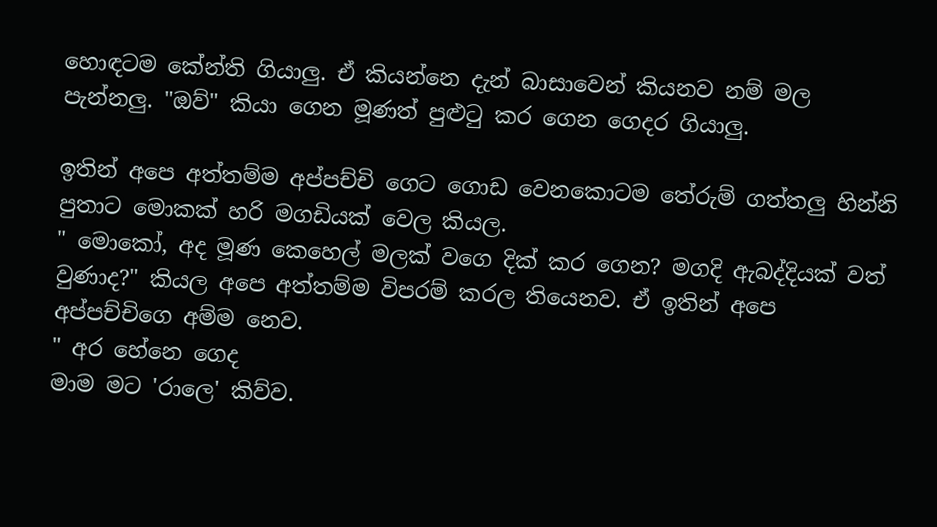හොඳටම කේන්ති ගියාලු. ඒ කියන්නෙ දැන් බාසාවෙන් කියනව නම් මල පැන්නලු. "ඔව්" කියා ගෙන මූණත් පුළුටු කර ගෙන ගෙදර ගියාලු.

ඉතින් අපෙ අත්තම්ම අප්පච්චි ගෙට ගොඩ වෙනකොටම තේරුම් ගත්තලු හින්නි පුතාට මොකක් හරි මගඩියක් වෙල කියල.
" මොකෝ, අද මූණ කෙහෙල් මලක් වගෙ දික් කර ගෙන? මගදි ඇබද්දියක් වත් වුණාද?" කියල අපෙ අත්තම්ම විපරම් කරල තියෙනව. ඒ ඉතින් අපෙ අප්පච්චිගෙ අම්ම නෙව.
" අර හේනෙ ගෙද
මාම මට 'රාලෙ' කිව්ව.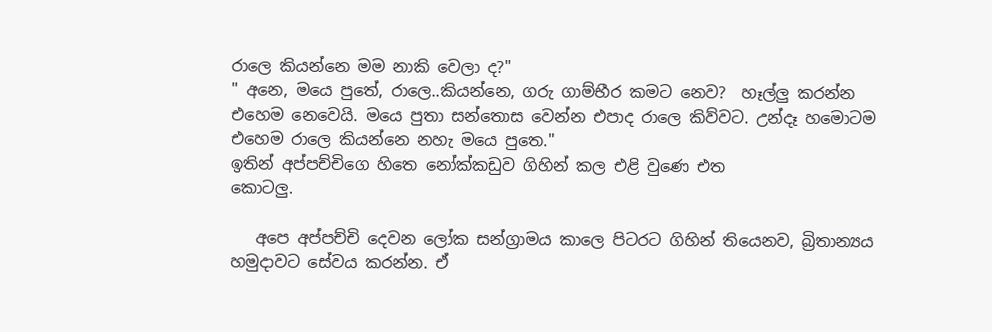රාලෙ කියන්නෙ මම නාකි වෙලා ද?"
" අනෙ, මයෙ පුතේ, රාලෙ..කියන්නෙ, ගරු ගාම්භීර කමට නෙව?  හෑල්ලු කරන්න එහෙම නෙවෙයි. මයෙ පුතා සන්තොස වෙන්න එපාද රාලෙ කිව්වට. උන්දෑ හමොටම එහෙම රාලෙ කියන්නෙ නහැ මයෙ පුතෙ."
ඉතින් අප්පච්චිගෙ හිතෙ නෝක්කඩුව ගිහින් කල එළි වුණෙ එත
කොටලු.

   අපෙ අප්පච්චි දෙවන ලෝක සන්ග්‍රාමය කාලෙ පිටරට ගිහින් තියෙනව, බ්‍රිතාන්‍යය හමුදාවට සේවය කරන්න. ඒ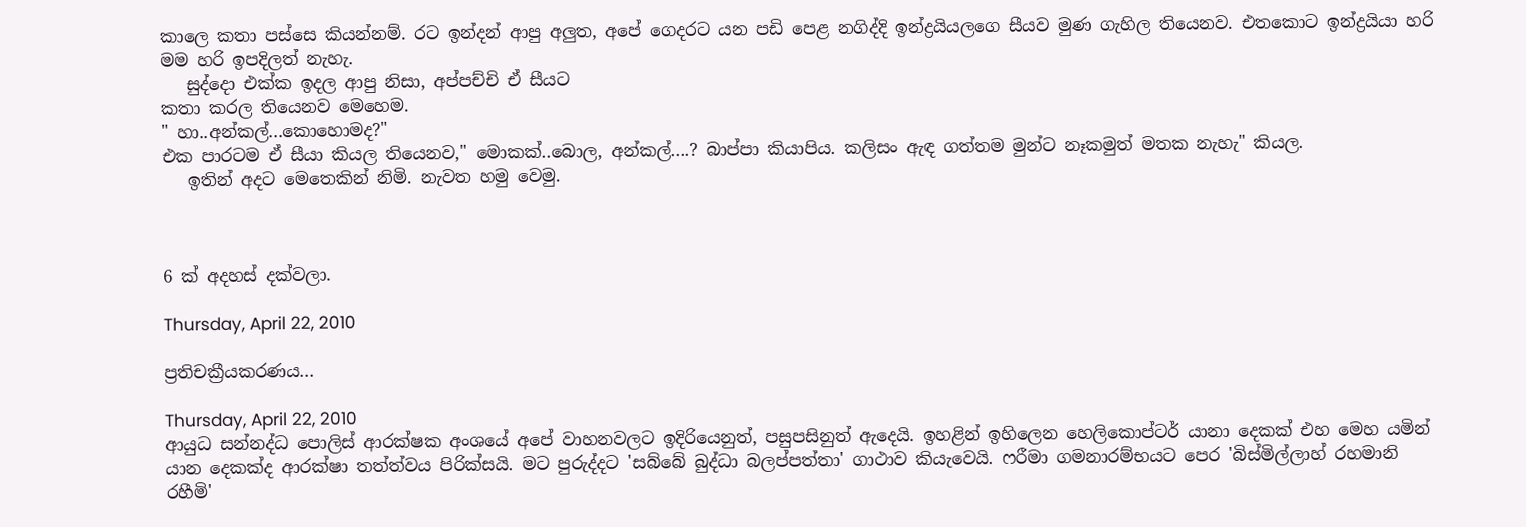කාලෙ කතා පස්සෙ කියන්නම්. රට ඉන්දන් ආපු අලුත, අපේ ගෙදරට යන පඩි පෙළ නගිද්දි ඉන්ද්‍රයියලගෙ සීයව මුණ ගැහිල තියෙනව. එතකොට ඉන්ද්‍රයියා හරි මම හරි ඉපදිලත් නැහැ.
   සුද්දො එක්ක ඉදල ආපු නිසා, අප්පච්චි ඒ සීයට
කතා කරල තියෙනව මෙහෙම.
" හා..අන්කල්...කොහොමද?"
එක පාරටම ඒ සීයා කියල තියෙනව," මොකක්..බොල, අන්කල්....? බාප්පා කියාපිය. කලිසං ඇඳ ගත්තම මුන්ට නෑකමුත් මතක නැහැ" කියල.
   ඉතින් අදට මෙතෙකින් නිමි. නැවත හමු වෙමු.



6 ක් අදහස් දක්වලා.

Thursday, April 22, 2010

ප්‍රතිචක්‍රීයකරණය...

Thursday, April 22, 2010
ආයුධ සන්නද්ධ පොලිස් ආරක්ෂක අංශයේ අපේ වාහනවලට ඉදිරියෙනුත්, පසුපසිනුත් ඇදෙයි. ඉහළින් ඉහිලෙන හෙලිකොප්ටර් යානා දෙකක් එහ මෙහ යමින් යාන දෙකක්ද ආරක්ෂා තත්ත්වය පිරික්සයි. මට පුරුද්දට 'සබ්බේ බුද්ධා බලප්පත්තා' ගාථාව කියැවෙයි. ෆරීමා ගමනාරම්භයට පෙර 'බිස්මිල්ලාහ් රහමානි රහීමි'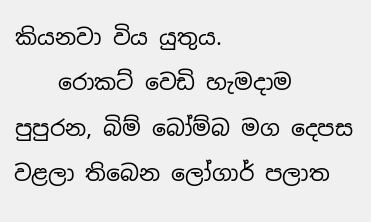කියනවා විය යුතුය.
    රොකට් වෙඩි හැමදාම පුපුරන, බිම් බෝම්බ මග දෙපස වළලා තිබෙන ලෝගාර් පලාත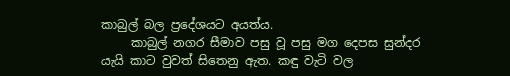කාබුල් බල ප්‍රදේශයට අයත්ය.
     කාබුල් නගර සීමාව පසු වූ පසු මග දෙපස සුන්දර යැයි කාට වුවත් සිතෙනු ඇත. කඳු වැටි වල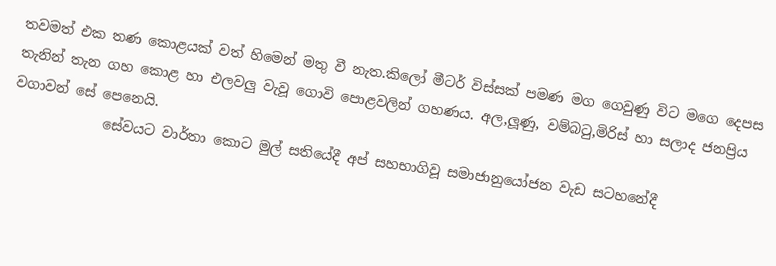තවමත් එක තණ කොළයක් වත් හිමෙන් මතු වී නැත.කිලෝ මීටර් විස්සක් පමණ මග ගෙවුණු විට මගෙ දෙපස තැනින් තැන ගහ කොළ හා එලවලු වැවූ ගොවි පොළවලින් ගහණය. අල,ලූණු, වම්බටු,මිරිස් හා සලාද ජනප්‍රිය වගාවන් සේ පෙනෙයි.
             සේවයට වාර්තා කොට මුල් සතියේදී අප් සහභාගිවූ සමාජානුයෝජන වැඩ සටහනේදී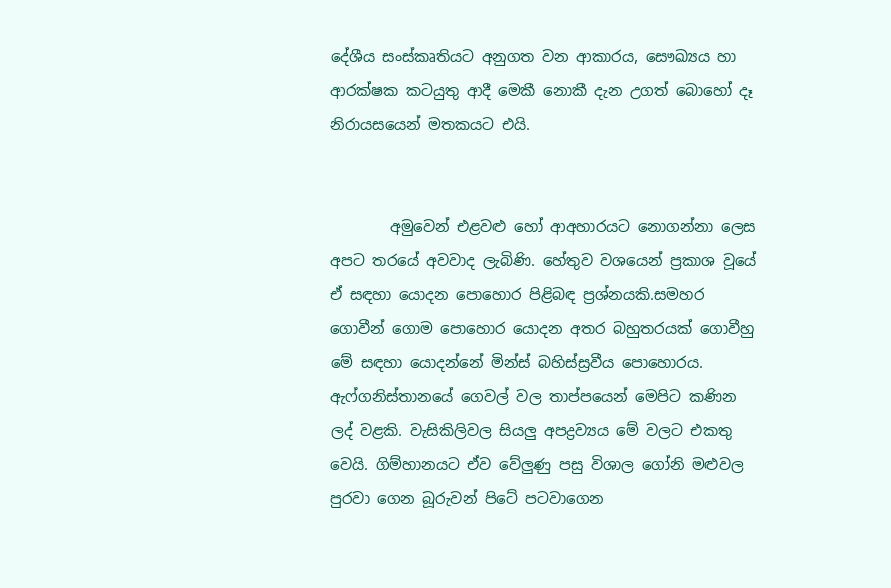දේශීය සංස්කෘතියට අනුගත වන ආකාරය, සෞඛ්‍යය හා ආරක්ෂක කටයුතු ආදී මෙකී නොකී දැන උගත් බොහෝ දෑ නිරායසයෙන් මතකයට එයි.


        අමුවෙන් එළවළු හෝ ආඅහාරයට නොගන්නා ලෙස අපට තරයේ අවවාද ලැබිණි. හේතුව වශයෙන් ප්‍රකාශ වූයේ ඒ සඳහා යොදන පොහොර පිළිබඳ ප්‍රශ්නයකි.සමහර ගොවීන් ගොම පොහොර යොදන අතර බහුතරයක් ගොවීහු මේ සඳහා යොදන්නේ මින්ස් බහිස්ස්‍රවීය පොහොරය. ඇෆ්ගනිස්තානයේ ගෙවල් වල තාප්පයෙන් මෙපිට කණින ලද් වළකි. වැසිකිලිවල සියලු අපද්‍රව්‍යය මේ වලට එකතු වෙයි. ගිම්හානයට ඒව වේලුණු පසු විශාල ගෝනි මළුවල පුරවා ගෙන බූරුවන් පිටේ පටවාගෙන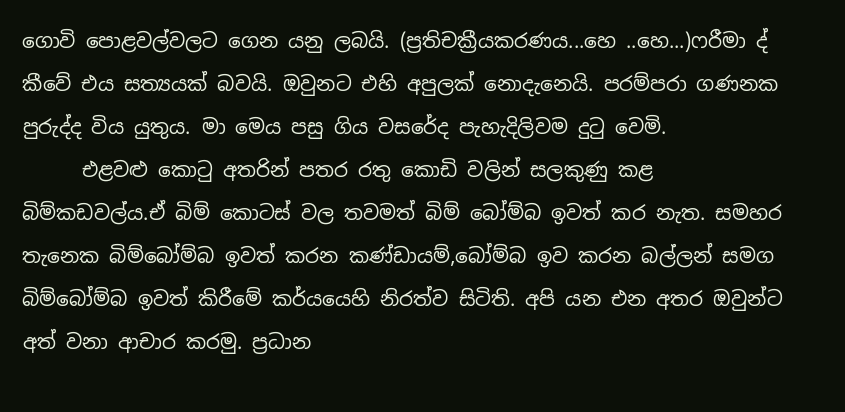ගොවි පොළවල්වලට ගෙන යනු ලබයි. (ප්‍රතිචක්‍රීයකරණය...හෙ ..හෙ...)ෆරීමා ද් කීවේ එය සත්‍යයක් බවයි. ඔවුනට එහි අපුලක් නොදැනෙයි. පරම්පරා ගණනක පුරුද්ද විය යුතුය. මා මෙය පසු ගිය වසරේද පැහැදිලිවම දුටු වෙමි.
      එළවළු කොටු අතරින් පතර රතු කොඩි වලින් සලකුණු කළ බිම්කඩවල්ය.ඒ බිම් කොටස් වල තවමත් බිම් බෝම්බ ඉවත් කර නැත. සමහර තැනෙක බිම්බෝම්බ ඉවත් කරන කණ්ඩායම්,බෝම්බ ඉව කරන බල්ලන් සමග බිම්බෝම්බ ඉවත් කිරීමේ කර්යයෙහි නිරත්ව සිටිති. අපි යන එන අතර ඔවුන්ට අත් වනා ආචාර කරමු. ප්‍රධාන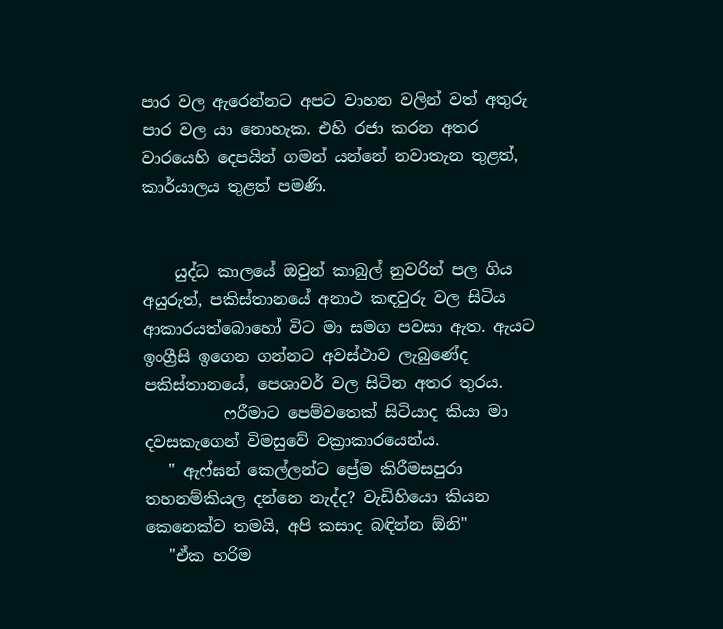පාර වල ඇරෙන්නට අපට වාහන වලින් වත් අතුරු පාර වල යා නොහැක. එහි රජා කරන අතර වාරයෙහි දෙපයින් ගමන් යන්නේ නවාතැන තුළත්, කාර්යාලය තුළත් පමණි.


    යුද්ධ කාලයේ ඔවුන් කාබුල් නුවරින් පල ගිය අයුරුත්, පකිස්තානයේ අනාථ කඳවුරු වල සිටිය ආකාරයත්බොහෝ විට මා සමග පවසා ඇත. ඇයට ඉංග්‍රීසි ඉගෙන ගන්නට අවස්ථාව ලැබුණේද පකිස්තානයේ, පෙශාවර් වල සිටින අතර තුරය.
          ෆරීමාට පෙම්වතෙක් සිටියාද කියා මා දවසකැගෙන් විමසුවේ වක්‍රාකාරයෙන්ය.
   " ඇෆ්ඝන් කෙල්ලන්ට ප්‍රේම කිරීමසපුරා තහනම්කියල දන්නෙ නැද්ද? වැඩිහියො කියන කෙනෙක්ව තමයි, අපි කසාද බඳින්න ඕනි"
   "ඒක හරිම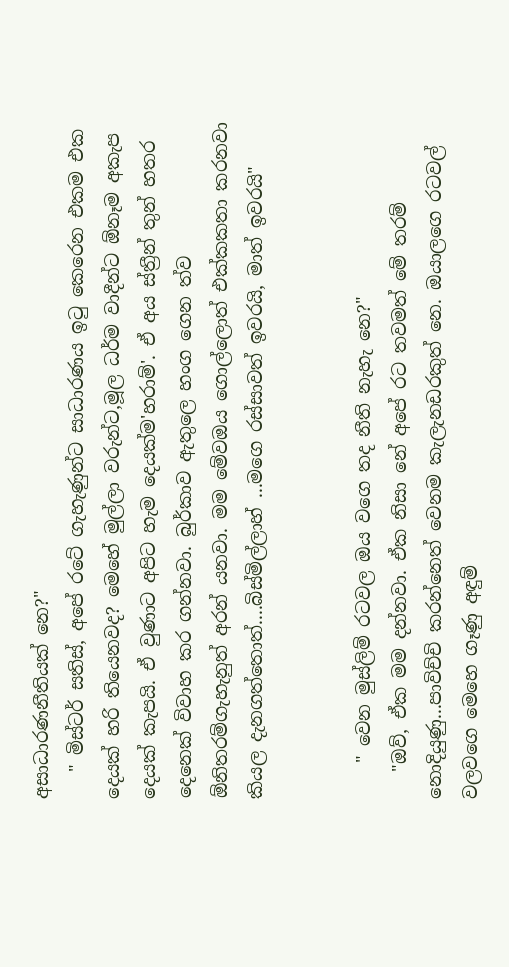අසාධාරණනීතියක් නෙ?"
   " මිස්ටර් සතිස්, අපේ රටේ ගැහැණුන්ට සාධාරණය ඉටු කෙරෙන එකම එක දෙයක් හරි තියෙනවද? මෙහේ මුල්ලා වරුන්ට,මූල ධර්ම වාදීන්ට ඕනෑම අකැප දෙයක් කැපයි. ඒ වුණාට අපිට හැම දෙයක්ම'හරාම්'. ඒ අය ස්ත්‍රීන් තුන් හතර දෙනෙක් විවාහ කර ගන්නවා. බුර්කාව ඇතුලෙ හංග ගෙන ත්ව ඕනිතරම්ගැහැනුත් අරන් යනවා. මම මේවඔය ගොල්ලොත් එක්කකතා කරනවා කියල දැනගත්තොත්....බිස්මිල්ලාහ් ...මගෙ රස්සාවත් ඉවරයි, මාත් ඉවරයි"


    " වෙන මුස්ලිම් රටවල ඔය වගෙ තද නීති නැහැ නෙ?"
   "ඔව්, ඒක මම දන්නවා. ඒක නිසා නේ අපේ රට තවමත් මේ තරම් නොදියුණු...පාවිච්චි කරන්නෙත් වෙනම කැලැනඩරකුත් නෙ. ඔයාලගෙ රටවල් වලවගෙ මෙහෙ ගෑණු අඳුම්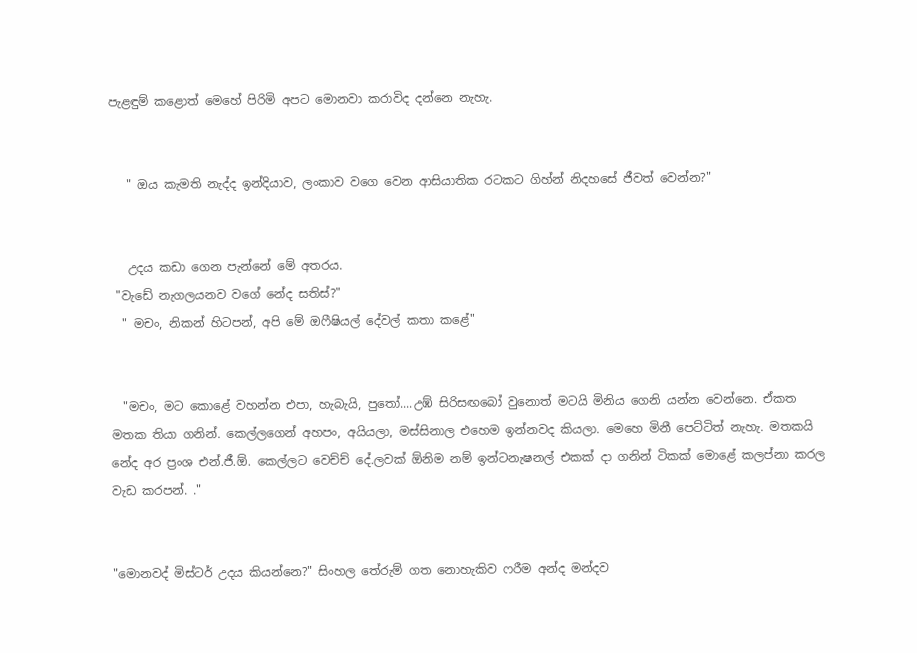පැළඳුම් කළොත් මෙහේ පිරිමි අපට මොනවා කරාවිද දන්නෙ නැහැ.


   " ඔය කැමති නැද්ද ඉන්දියාව, ලංකාව වගෙ වෙන ආසියාතික රටකට ගිහ්න් නිදහසේ ජීවත් වෙන්න?"


   උදය කඩා ගෙන පැන්නේ මේ අතරය.
 "වැඩේ නැගලයනව වගේ නේද සතිස්?"
  " මචං, නිකන් හිටපන්, අපි මේ ඔෆීෂියල් දේවල් කතා කළේ"


  "මචං, මට කොළේ වහන්න එපා, හැබැයි, පුතෝ....උඹ් සිරිසඟබෝ වුනොත් මටයි මිනිය ගෙනි යන්න වෙන්නෙ. ඒකත මතක තියා ගනින්. කෙල්ලගෙන් අහපං, අයියලා, මස්සිනාල එහෙම ඉන්නවද කියලා. මෙහෙ මිනී පෙට්ටිත් නැහැ. මතකයි නේද අර ප්‍රංශ එන්.ජී.ඕ. කෙල්ලට වෙච්ච් දේ.ලවක් ඕනිම නම් ඉන්ටනැෂනල් එකක් දා ගනින් ටිකක් මොළේ කලප්නා කරල වැඩ කරපන්. ."


"මොනවද් මිස්ටර් උදය කියන්නෙ?" සිංහල තේරුම් ගත නොහැකිව ෆරීම අන්ද මන්දව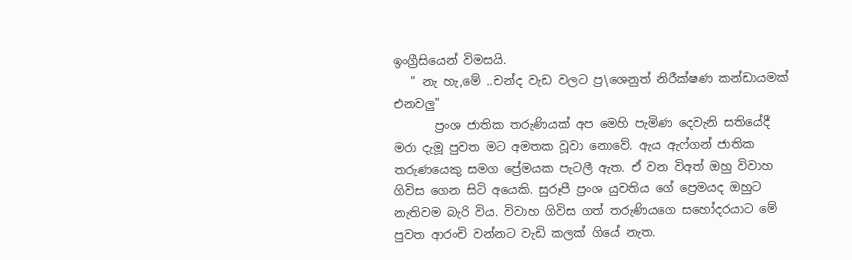ඉංග්‍රීසියෙන් විමසයි.
   " නැ හැ,මේ ..චන්ද වැඩ වලට ප්‍ර\ශෙනුත් නිරීක්ෂණ කන්ඩායමක් එනවලු"
       ප්‍රංශ ජාතික තරුණියක් අප මෙහි පැමිණ දෙවැනි සතියේදී මරා දැමූ පුවත මට අමතක වූවා නොවේ. ඇය ඇෆ්ගන් ජාතික තරුණයෙකු සමග ප්‍රේමයක පැටලී ඇත. ඒ වන විඅත් ඔහු විවාහ ගිවිස ගෙන සිටි අයෙකි. සුරූපී ප්‍රංශ යුවතිය ගේ ප්‍රෙමයද ඔහුට නැතිවම බැරි විය. විවාහ ගිවිස ගත් තරුණියගෙ සහෝදරයාට මේ පුවත ආරංචි වන්නට වැඩි කලක් ගියේ නැත.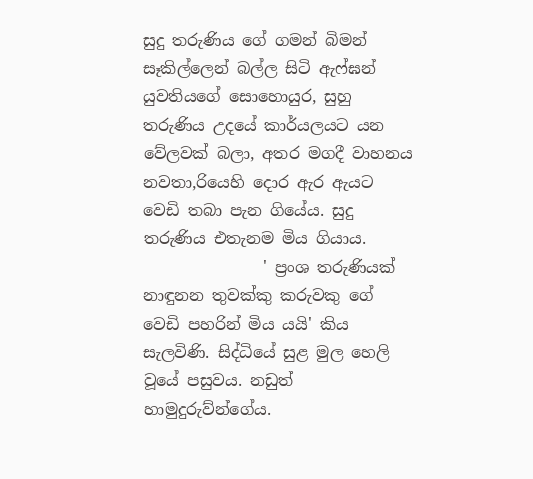සුදු තරුණිය ගේ ගමන් බිමන් සෑකිල්ලෙන් බල්ල සිටි ඇෆ්ඝන් යුවතියගේ සොහොයුර, සුහු තරුණිය උදයේ කාර්යලයට යන වේලවක් බලා, අතර මගදී වාහනය නවතා,රියෙහි දොර ඇර ඇයට වෙඩි තබා පැන ගියේය. සුදු තරුණිය එතැනම මිය ගියාය.
               ' ප්‍රංශ තරුණියක් නාඳුනන තුවක්කු කරුවකු ගේ වෙඩි පහරින් මිය යයි' කිය සැලවිණි. සිද්ධියේ සුළ මුල හෙලි වූයේ පසුවය. නඩුත් හාමුදුරුව්න්ගේය.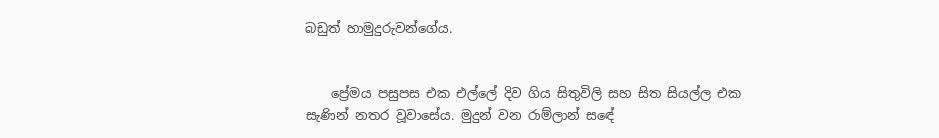බඩුත් හාමුදුරුවන්ගේය.


    ප්‍රේමය පසුපස එක එල්ලේ දිව ගිය සිතුවිලි සහ සිත සියල්ල එක සැණින් නතර වූවාසේය. මුදුන් වන රාම්ලාන් සඳේ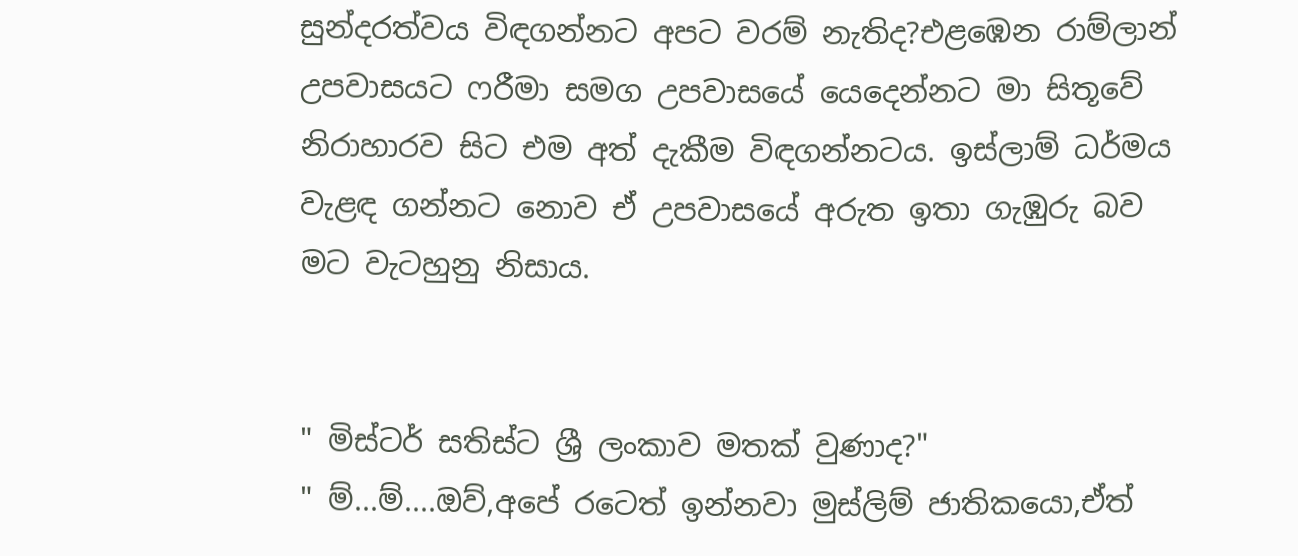සුන්දරත්වය විඳගන්නට අපට වරම් නැතිද?එළඹෙන රාම්ලාන් උපවාසයට ෆරීමා සමග උපවාසයේ යෙදෙන්නට මා සිතූවේ නිරාහාරව සිට එම අත් දැකීම විඳගන්නටය. ඉස්ලාම් ධර්මය වැළඳ ගන්නට නොව ඒ උපවාසයේ අරුත ඉතා ගැඹුරු බව මට වැටහුනු නිසාය.


" මිස්ටර් සතිස්ට ශ්‍රී ලංකාව මතක් වුණාද?"
" ම්...ම්....ඔව්,අපේ රටෙත් ඉන්නවා මුස්ලිම් ජාතිකයො,ඒත්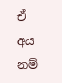ඒ අය නම්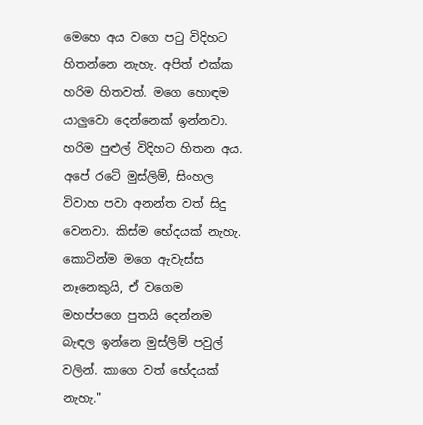මෙහෙ අය වගෙ පටු විදිහට හිතන්නෙ නැහැ. අපිත් එක්ක හරිම හිතවත්. මගෙ හොඳම යාලුවො දෙන්නෙක් ඉන්නවා. හරිම පුළුල් විදිහට හිතන අය. අපේ රටේ මුස්ලිම්, සිංහල විවාහ පවා අනන්ත වත් සිදු වෙනවා. කිස්ම භේදයක් නැහැ. කොටින්ම මගෙ ඇවැස්ස නෑනෙකුයි, ඒ වගෙම මහප්පගෙ පුතයි දෙන්නම බැඳල ඉන්නෙ මුස්ලිම් පවුල් වලින්. කාගෙ වත් භේදයක් නැහැ."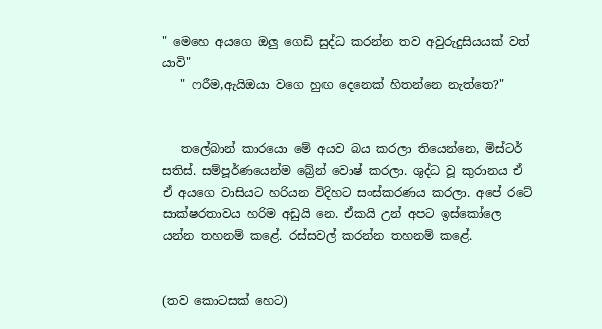" මෙහෙ අයගෙ ඔලු ගෙඩි සුද්ධ කරන්න තව අවුරුදුසියයක් වත් යාවි"
   " ෆරීම,ඇයිඔයා වගෙ හුඟ දෙනෙක් හිතන්නෙ නැත්තෙ?"


   තලේබාන් කාරයො මේ අයව බය කරලා තියෙන්නෙ, මිස්ටර් සතිස්. සම්පූර්ණයෙන්ම බ්‍රේන් වොෂ් කරලා. ශුද්ධ වූ කුරානය ඒ ඒ අයගෙ වාසියට හරියන විදිහට සංස්කරණය කරලා. අපේ රටේ සාක්ෂරතාවය හරිම අඩුයි නෙ. ඒකයි උන් අපට ඉස්කෝලෙ යන්න තහනම් කළේ. රස්සවල් කරන්න තහනම් කළේ.


(තව කොටසක් හෙට)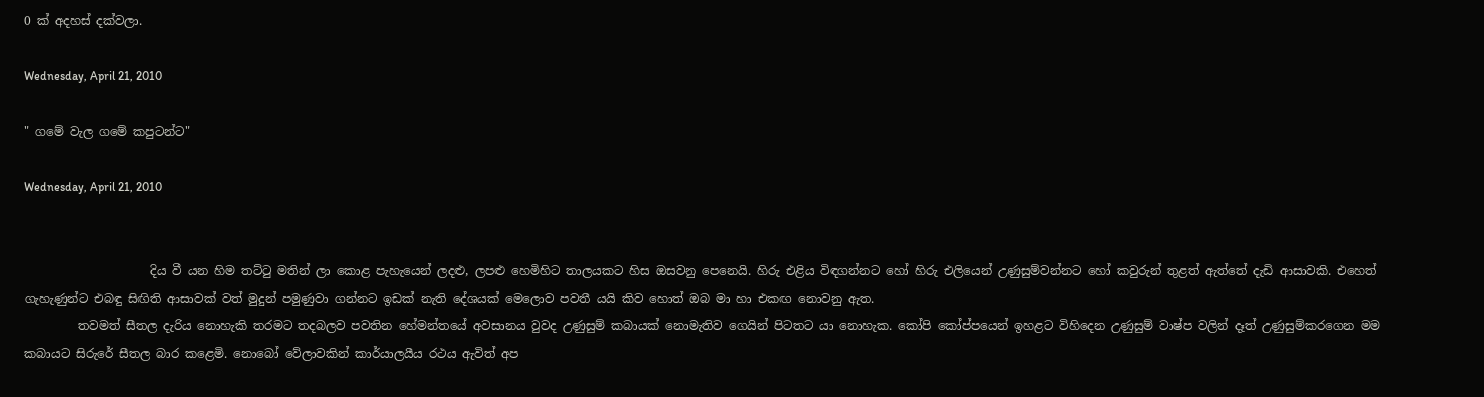0 ක් අදහස් දක්වලා.

Wednesday, April 21, 2010

" ගමේ වැල ගමේ කපුටන්ට"

Wednesday, April 21, 2010


                     දිය වී යන හිම තට්ටු මතින් ලා කොළ පැහැයෙන් ලදළු, ලපළු හෙමිහිට තාලයකට හිස ඔසවනු පෙනෙයි. හිරු එළිය විඳගන්නට හෝ හිරු එලියෙන් උණුසුම්වන්නට හෝ කවුරුන් තුළත් ඇත්තේ දැඩි ආසාවකි. එහෙත් ගැහැණුන්ට එබඳු සිඟිති ආසාවක් වත් මුදුන් පමුණුවා ගන්නට ඉඩක් නැති දේශයක් මෙලොව පවතී යයි කිව හොත් ඔබ මා හා එකඟ නොවනු ඇත.
         තවමත් සීතල දැරිය නොහැකි තරමට තදබලව පවතින හේමන්තයේ අවසානය වුවද උණුසුම් කබායක් නොමැතිව ගෙයින් පිටතට යා නොහැක. කෝපි කෝප්පයෙන් ඉහළට විහිදෙන උණුසුම් වාෂ්ප වලින් දෑත් උණුසුම්කරගෙන මම කබායට සිරුරේ සීතල බාර කළෙමි. නොබෝ වේලාවකින් කාර්යාලයීය රථය ඇවිත් අප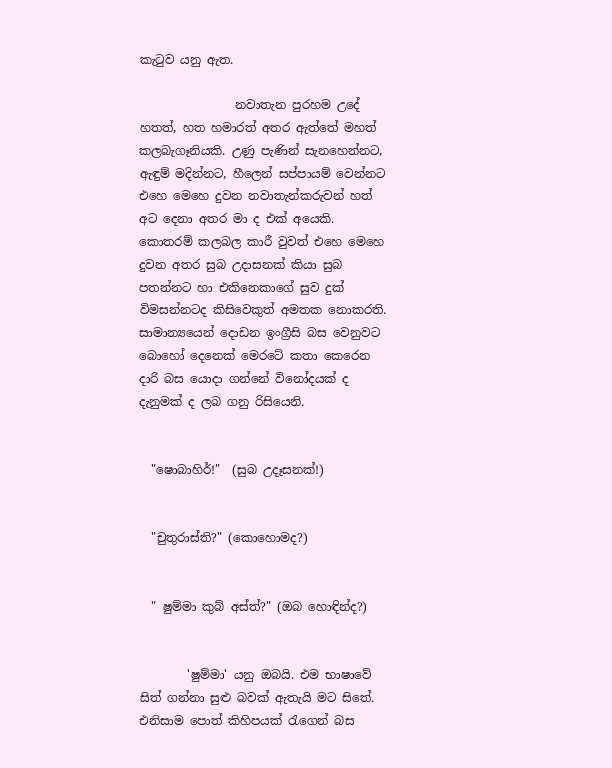කැටුව යනු ඇත.

                නවාතැන පුරහම උදේ හතත්, හත හමාරත් අතර ඇත්තේ මහත් කලබැගෑනියකි. උණු පැණින් සැනහෙන්නට, ඇඳුම් මදින්නට, හීලෙන් සප්පායම් වෙන්නට එහෙ මෙහෙ දුවන නවාතැන්කරුවන් හත් අට දෙනා අතර මා ද එක් අයෙකි. කොතරම් කලබල කාරී වුවත් එහෙ මෙහෙ දුවන අතර සුබ උදාසනක් කියා සුබ පතන්නට හා එකිනෙකාගේ සුව දුක් විමසන්නටද කිසිවෙකුත් අමතක නොකරති. සාමාන්‍යයෙන් දොඩන ඉංග්‍රීසි බස වෙනුවට බොහෝ දෙනෙක් මෙරටේ කතා කෙරෙන දාරි බස යොදා ගන්නේ විනෝදයක් ද දැනුමක් ද ලබ ගනු රිසියෙනි.


  "ෂොබාහිර්!"  (සුබ උදෑසනක්!)


  "චුතුරාස්ති?" (කොහොමද?)


  " ෂුම්මා කුබ් අස්ත්?" (ඔබ හොඳින්ද?)


        'ෂුම්මා' යනු ඔබයි. එම භාෂාවේ සිත් ගන්නා සුළු බවක් ඇතැයි මට සිතේ. එනිසාම පොත් කිහිපයක් රැගෙන් බස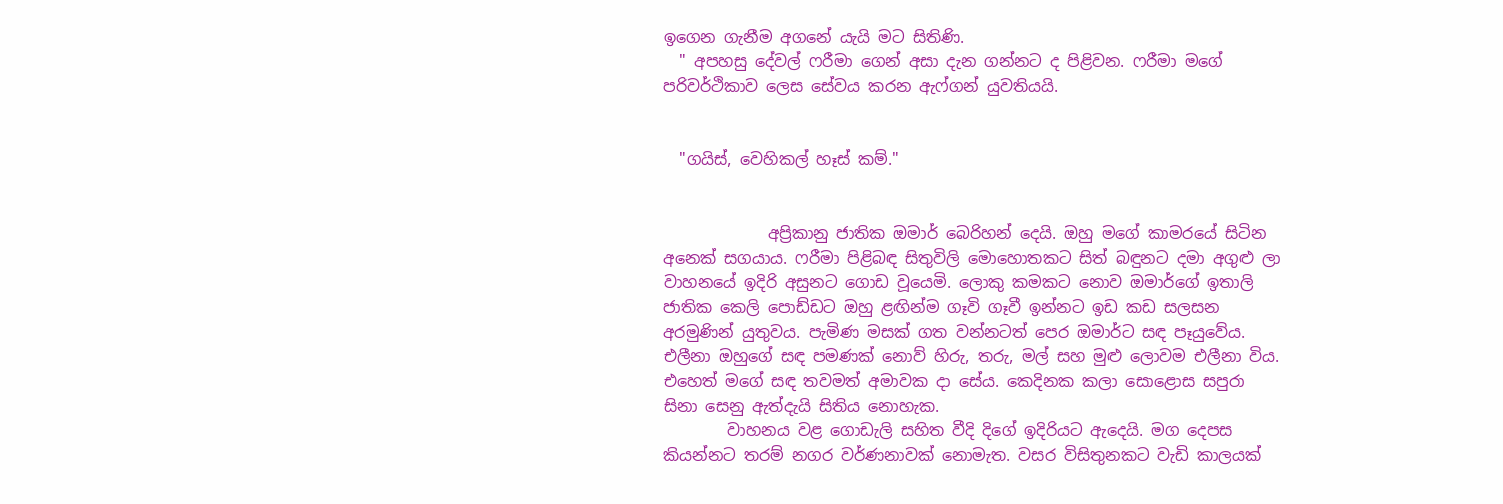ඉගෙන ගැනීම අගනේ යැයි මට සිතිණි.
  " අපහසු දේවල් ෆරීමා ගෙන් අසා දැන ගන්නට ද පිළිවන. ෆරීමා මගේ පරිවර්ථිකාව ලෙස සේවය කරන ඇෆ්ගන් යුවතියයි.


  "ගයිස්, වෙහිකල් හෑස් කම්."


             අප්‍රිකානු ජාතික ඔමාර් බෙරිහන් දෙයි. ඔහු මගේ කාමරයේ සිටින අනෙක් සගයාය. ෆරීමා පිළිබඳ සිතුවිලි මොහොතකට සිත් බඳුනට දමා අගුළු ලා වාහනයේ ඉදිරි අසුනට ගොඩ වූයෙමි. ලොකු කමකට නොව ඔමාර්ගේ ඉතාලි ජාතික කෙලි පොඩ්ඩට ඔහු ළඟින්ම ගෑවි ගෑවී ඉන්නට ඉඩ කඩ සලසන අරමුණින් යුතුවය. පැමිණ මසක් ගත වන්නටත් පෙර ඔමාර්ට සඳ පෑයුවේය. එලීනා ඔහුගේ සඳ පමණක් නොව් හිරු, තරු, මල් සහ මුළු ලොවම එලීනා විය. එහෙත් මගේ සඳ තවමත් අමාවක දා සේය. කෙදිනක කලා සොළොස සපුරා සිනා සෙනු ඇත්දැයි සිතිය නොහැක.
        වාහනය වළ ගොඩැලි සහිත වීදි දිගේ ඉදිරියට ඇදෙයි. මග දෙපස කියන්නට තරම් නගර වර්ණනාවක් නොමැත. වසර විසිතුනකට වැඩි කාලයක්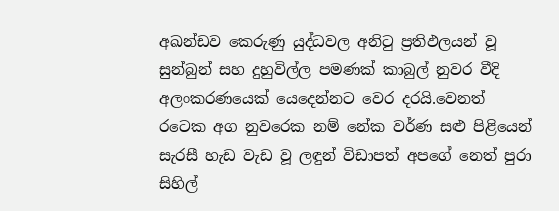අඛන්ඩව කෙරුණු යුද්ධවල අනිටු ප්‍රතිඵලයන් වූ සුන්බුන් සහ දුහුවිල්ල පමණක් කාබුල් නුවර වීදි අලංකරණයෙක් යෙදෙන්නට වෙර දරයි.වෙනත් රටෙක අග නුවරෙක නම් නේක වර්ණ සළු පිළියෙන් සැරසී හැඩ වැඩ වූ ලඳුන් විඩාපත් අපගේ නෙත් පුරා සිහිල්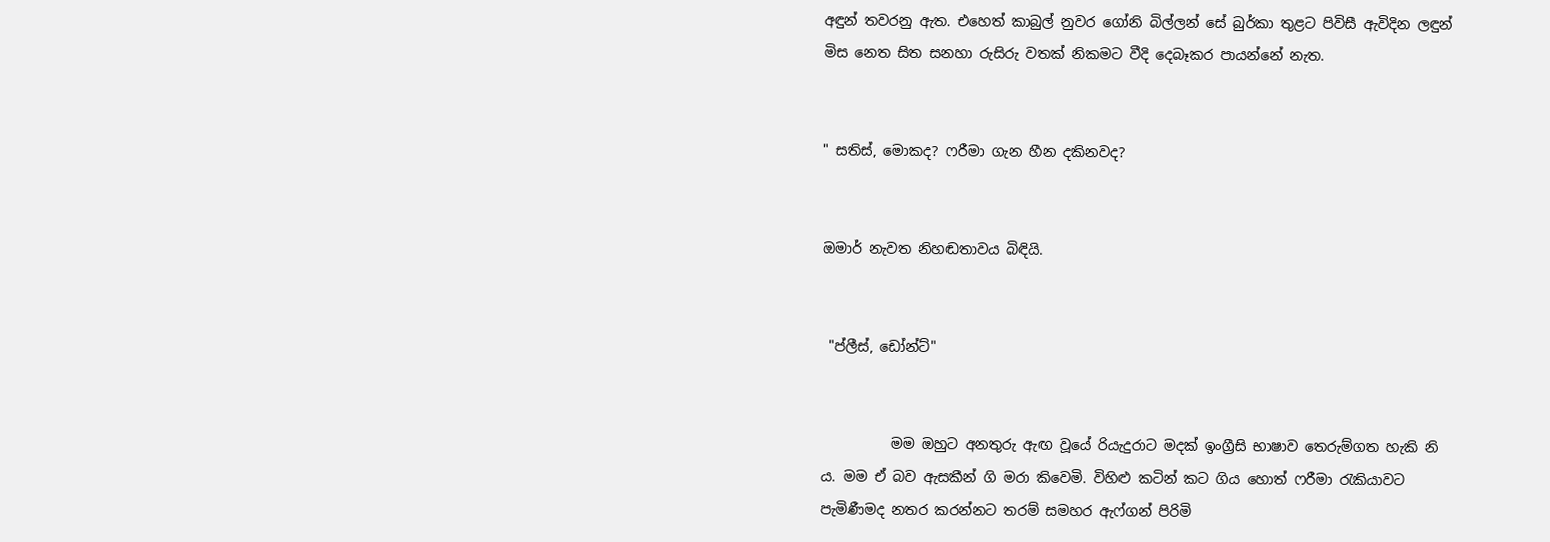අඳුන් තවරනු ඇත. එහෙත් කාබුල් නුවර ගෝනි බිල්ලන් සේ බුර්කා තුළට පිවිසී ඇවිදින ලඳුන් මිස නෙත සිත සනහා රුසිරු වතක් නිකමට වීදි දෙබෑකර පායන්නේ නැත.


" සතිස්, මොකද? ෆරීමා ගැන හීන දකිනවද?


ඔමාර් නැවත නිහඬතාවය බිඳියි.


 "ප්ලීස්, ඩෝන්ට්"


          මම ඔහුට අනතුරු ඇඟ වූයේ රියැදුරාට මදක් ඉංග්‍රීසි භාෂාව තෙරුම්ගත හැකි නි ය. මම ඒ බව ඇසකීන් ගි මරා කිවෙමි. විහිළු කටින් කට ගිය හොත් ෆරීමා රැකියාවට පැමිණීමද නතර කරන්නට තරම් සමහර ඇෆ්ගන් පිරිමි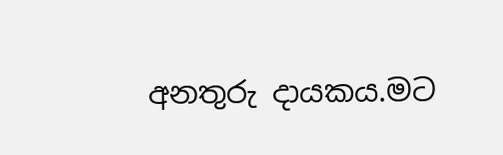අනතුරු දායකය.මට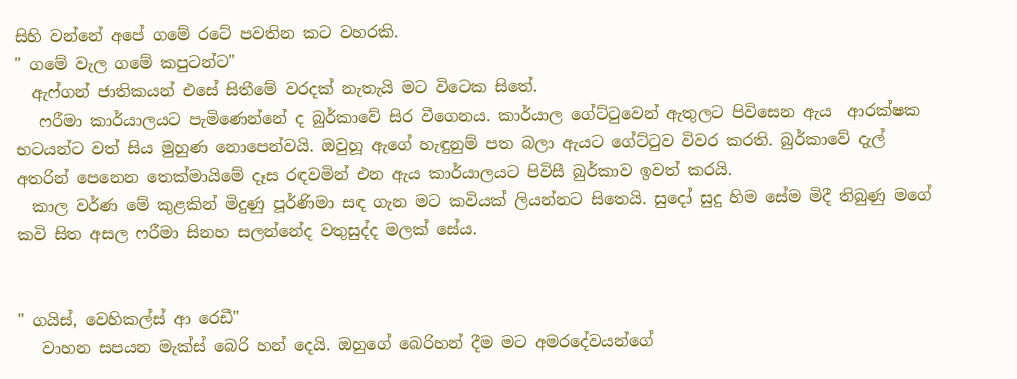සිහි වන්නේ අපේ ගමේ රටේ පවතින කට වහරකි.
" ගමේ වැල ගමේ කපුටන්ට"
  ඇෆ්ගන් ජාතිකයන් එසේ සිතීමේ වරදක් නැතැයි මට විටෙක සිතේ.
   ෆරීමා කාර්යාලයට පැමිණෙන්නේ ද බුර්කාවේ සිර වීගෙනය. කාර්යාල ගේට්ටුවෙන් ඇතුලට පිවිසෙන ඇය  ආරක්ෂක භටයන්ට වත් සිය මුහුණ නොපෙන්වයි. ඔවුහූ ඇගේ හැඳුනුම් පත බලා ඇයට ගේට්ටුව විවර කරති. බුර්කාවේ දැල් අතරින් පෙනෙන තෙක්මායිමේ දෑස රඳවමින් එන ඇය කාර්යාලයට පිවිසී බුර්කාව ඉවත් කරයි.
  කාල වර්ණ මේ කුළකින් මිදුණු පූර්ණිමා සඳ ගැන මට කවියක් ලියන්නට සිතෙයි. සුදෝ සුදු හිම සේම මිදී තිබුණු මගේ කවි සිත අසල ෆරීමා සිනහ සලන්නේද වතුසුද්ද මලක් සේය.


" ගයිස්, වෙහිකල්ස් ආ රෙඩී"
   වාහන සපයන මැක්ස් බෙරි හන් දෙයි. ඔහුගේ බෙරිහන් දීම මට අමරදේවයන්ගේ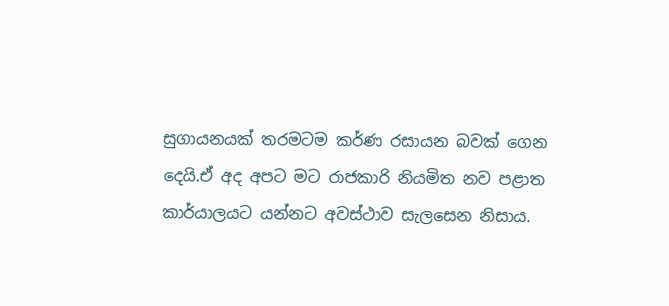සුගායනයක් තරමටම කර්ණ රසායන බවක් ගෙන දෙයි.ඒ අද අපට මට රාජකාරි නියමිත නව පළාත කාර්යාලයට යන්නට අවස්ථාව සැලසෙන නිසාය.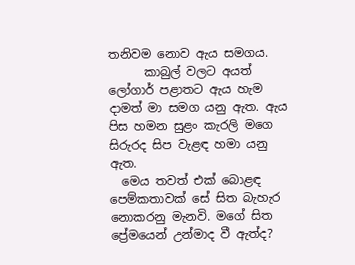තනිවම නොව ඇය සමගය.
      කාබුල් වලට අයත් ලෝගාර් පළාතට ඇය හැම දාමත් මා සමග යනු ඇත. ඇය පිස හමන සුළං කැරලි මගෙ සිරුරද සිප වැළඳ හමා යනු ඇත.
  මෙය තවත් එක් බොළඳ පෙම්කතාවක් සේ සිත බැහැර නොකරනු මැනවි. මගේ සිත ප්‍රේමයෙන් උන්මාද වී ඇත්ද?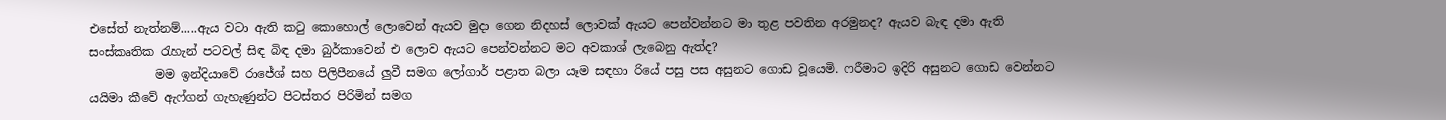එසේත් නැත්නම්.....ඇය වටා ඇති කටු කොහොල් ලොවෙන් ඇයව මුදා ගෙන නිදහස් ලොවක් ඇයට පෙන්වන්නට මා තුළ පවතින අරමුනද? ඇයව බැඳ දමා ඇති සංස්කෘතික රැහැන් පටවල් සිඳ බිඳ දමා බුර්කාවෙන් එ ලොව ඇයට පෙන්වන්නට මට අවකාශ් ලැබෙනු ඇත්ද?
           මම ඉන්දියාවේ රාජේශ් සහ පිලිපීනයේ ලුවී සමග ලෝගාර් පළාත බලා යෑම සඳහා රියේ පසු පස අසුනට ගොඩ වූයෙමි. ෆරීමාට ඉදිරි අසුනට ගොඩ වෙන්නට යයිමා කීවේ ඇෆ්ගන් ගැහැණුන්ට පිටස්තර පිරිමින් සමග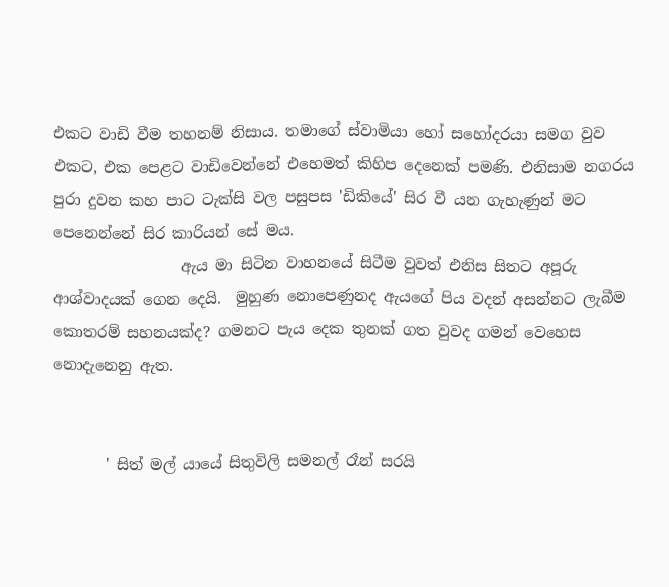එකට වාඩි වීම තහනම් නිසාය. තමාගේ ස්වාමියා හෝ සහෝදරයා සමග වුව එකට, එක පෙළට වාඩිවෙන්නේ එහෙමත් කිහිප දෙනෙක් පමණි. එනිසාම නගරය පුරා දුවන කහ පාට ටැක්සි වල පසුපස 'ඩිකියේ' සිර වී යන ගැහැණුන් මට පෙනෙන්නේ සිර කාරියන් සේ මය.
                 ඇය මා සිටින වාහනයේ සිටීම වුවත් එනිස සිතට අපූරු ආශ්වාදයක් ගෙන දෙයි.  මුහුණ නොපෙණුනද ඇයගේ පිය වදන් අසන්නට ලැබීම කොතරම් සහනයක්ද? ගමනට පැය දෙක තුනක් ගත වුවද ගමන් වෙහෙස නොදැනෙනු ඇත.


       ' සිත් මල් යායේ සිතුවිලි සමනල් රෑන් සරයි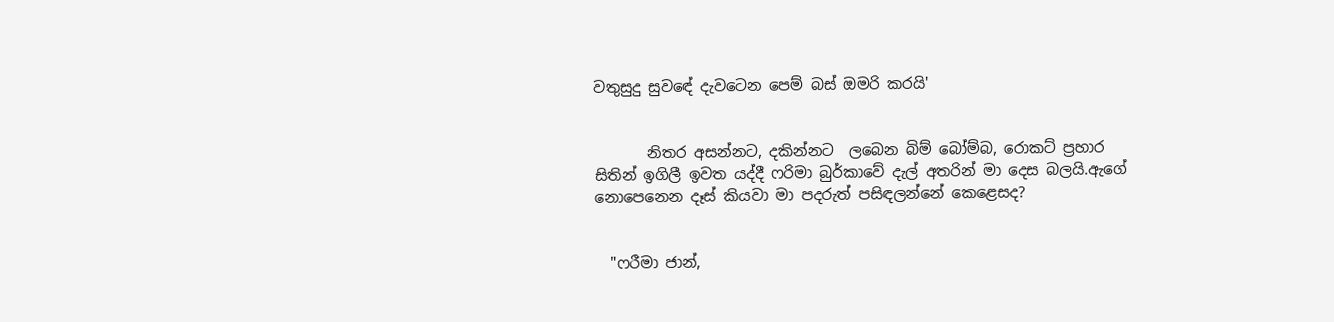වතුසුදු සුවඳේ දැවටෙන පෙම් බස් ඔමරි කරයි'


       නිතර අසන්නට, දකින්නට  ලබෙන බිම් බෝම්බ, රොකට් ප්‍රහාර සිතින් ඉගිලී ඉවත යද්දී ෆරිමා බුර්කාවේ දැල් අතරින් මා දෙස බලයි.ඇගේ නොපෙනෙන දෑස් කියවා මා පදරුත් පසිඳලන්නේ කෙළෙසද?


  "ෆරීමා ජාන්,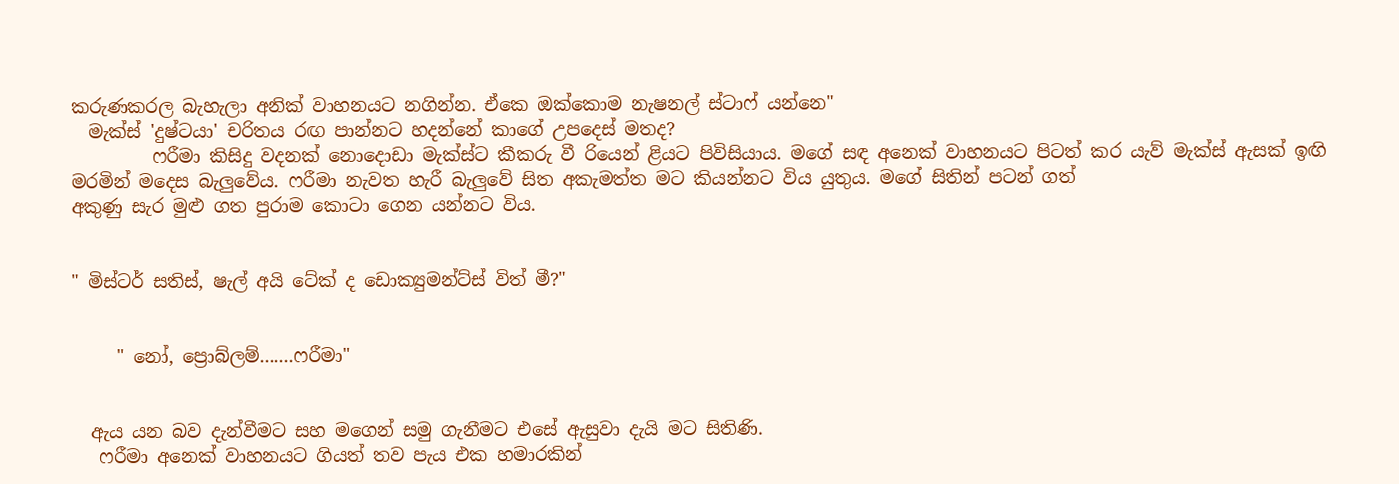කරුණකරල බැහැලා අනික් වාහනයට නගින්න. ඒකෙ ඔක්කොම නැෂනල් ස්ටාෆ් යන්නෙ"
  මැක්ස් 'දුෂ්ටයා' චරිතය රඟ පාන්නට හදන්නේ කාගේ උපදෙස් මතද?
         ෆරීමා කිසිදු වදනක් නොදොඩා මැක්ස්ට කීකරු වී රියෙන් ළියට පිවිසියාය. මගේ සඳ අනෙක් වාහනයට පිටත් කර යැව් මැක්ස් ඇසක් ඉඟි මරමින් මදෙස බැලුවේය. ෆරීමා නැවත හැරී බැලුවේ සිත අකැමත්ත මට කියන්නට විය යුතුය. මගේ සිතින් පටන් ගත්
අකුණු සැර මුළු ගත පුරාම කොටා ගෙන යන්නට විය.


" මිස්ටර් සතිස්, ෂැල් අයි ටේක් ද ඩොක්‍යුමන්ට්ස් විත් මී?"


     " නෝ, ප්‍රොබ්ලම්.......ෆරීමා"


  ඇය යන බව දැන්වීමට සහ මගෙන් සමු ගැනීමට එසේ ඇසුවා දැයි මට සිතිණි.
   ෆරීමා අනෙක් වාහනයට ගියත් තව පැය එක හමාරකින්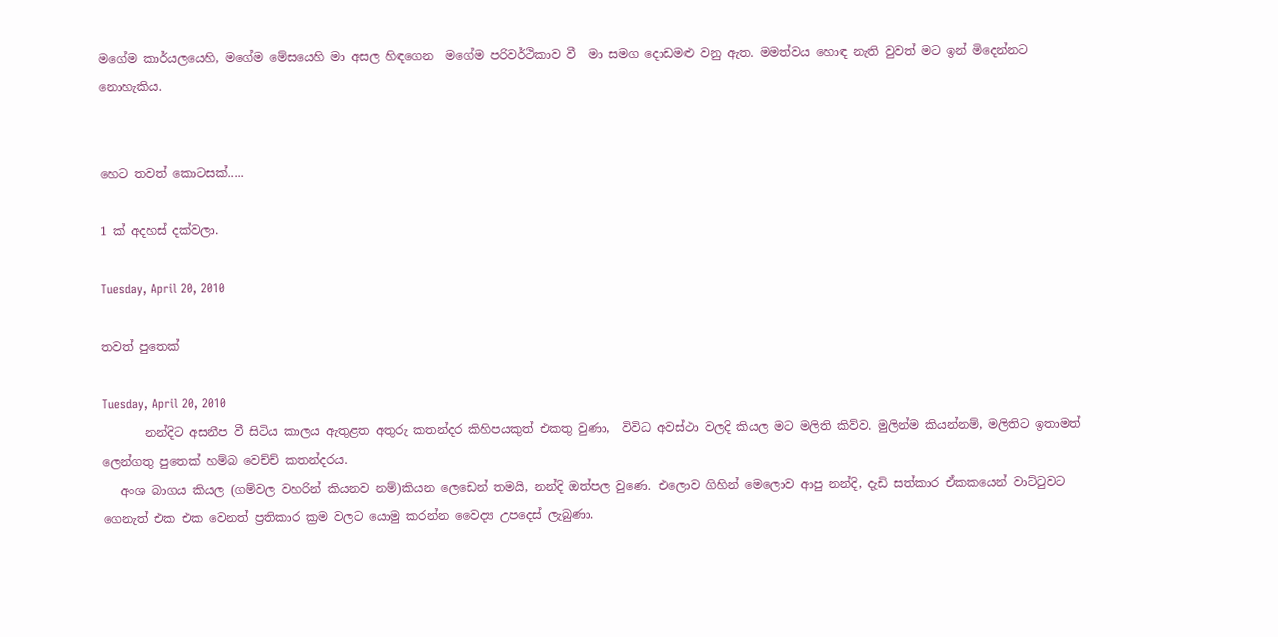මගේම කාර්යලයෙහි, මගේම මේසයෙහි මා අසල හිඳගෙන  මගේම පරිවර්ථිකාව වී  මා සමග දොඩමළු වනු ඇත. මමත්වය හොඳ නැති වුවත් මට ඉන් මිදෙන්නට නොහැකිය.


හෙට තවත් කොටසක්.....

1 ක් අදහස් දක්වලා.

Tuesday, April 20, 2010

තවත් පුතෙක්

Tuesday, April 20, 2010
       නන්දිට අසනීප වී සිටිය කාලය ඇතුළත අතුරු කතන්දර කිහිපයකුත් එකතු වුණා,  විවිධ අවස්ථා වලදි කියල මට මලිති කිව්ව. මුලින්ම කියන්නම්, මලිතිට ඉතාමත් ලෙන්ගතු පුතෙක් හම්බ වෙච්ච් කතන්දරය.
   අංශ බාගය කියල (ගම්වල වහරින් කියනව නම්)කියන ලෙඩෙන් තමයි, නන්දි ඔත්පල වුණෙ. එලොව ගිහින් මෙලොව ආපු නන්දි, දැඩි සත්කාර ඒකකයෙන් වාට්ටුවට ගෙනැත් එක එක වෙනත් ප්‍රතිකාර ක්‍රම වලට යොමු කරන්න වෛද්‍ය උපදෙස් ලැබුණා.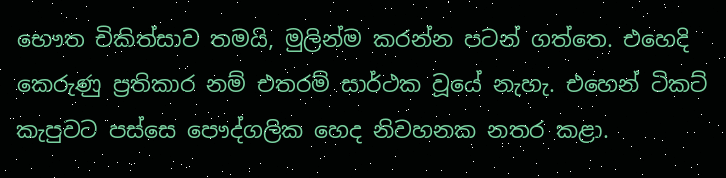භෞත චිකිත්සාව තමයි, මුලින්ම කරන්න පටන් ගත්තෙ. එහෙදි කෙරුණු ප්‍රතිකාර නම් එතරම් සාර්ථක වූයේ නැහැ. එහෙන් ටිකට් කැපුවට පස්සෙ පෞද්ගලික හෙද නිවහනක නතර කළා.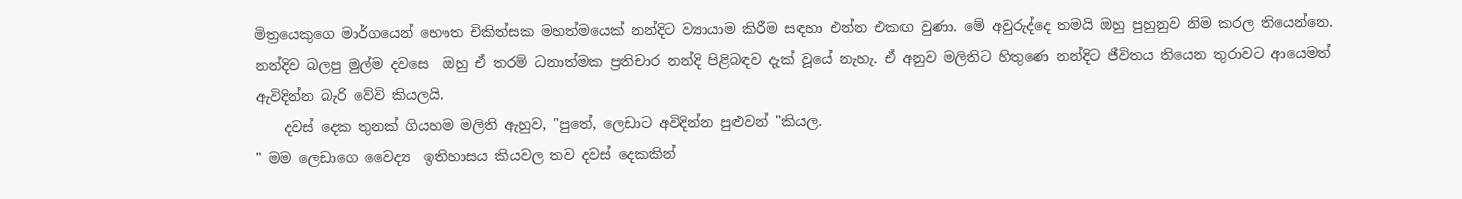මිත්‍රයෙකුගෙ මාර්ගයෙන් භෞත චිකිත්සක මහත්මයෙක් නන්දිට ව්‍යායාම කිරීම සඳහා එන්න එකඟ වුණා. මේ අවුරුද්දෙ තමයි ඔහු පුහුනුව නිම කරල තියෙන්නෙ. නන්දිව බලපු මුල්ම දවසෙ  ඔහු ඒ තරම් ධනාත්මක ප්‍රතිචාර නන්දි පිළිබඳව දැක් වූයේ නැහැ. ඒ අනුව මලිතිට හිතුණෙ නන්දිට ජීවිතය තියෙන තුරාවට ආයෙමත් ඇවිදින්න බැරි වේවි කියලයි.
    දවස් දෙක තුනක් ගියහම මලිති ඇහුව, "පුතේ, ලෙඩාට අවිදින්න පුළුවන් "කියල.
" මම ලෙඩාගෙ වෛද්‍ය  ඉතිහාසය කියවල තව දවස් දෙකකින්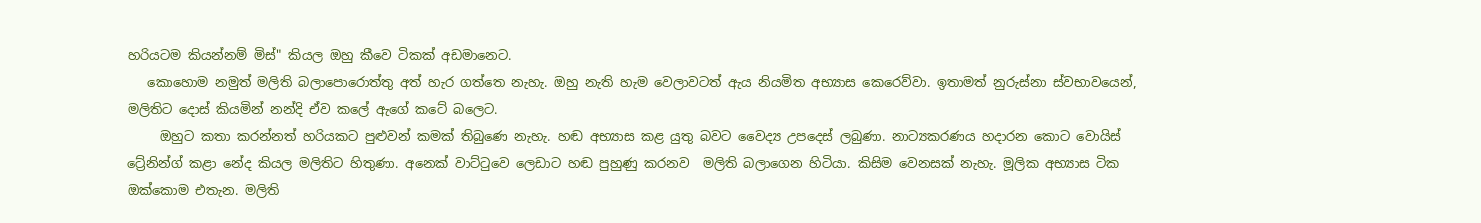හරියටම කියන්නම් මිස්" කියල ඔහු කීවෙ ටිකක් අඩමානෙට.
   කොහොම නමුත් මලිති බලාපොරොත්තු අත් හැර ගත්තෙ නැහැ. ඔහු නැති හැම වෙලාවටත් ඇය නියමිත අභ්‍යාස කෙරෙව්වා. ඉතාමත් නුරුස්නා ස්වභාවයෙන්, මලිතිට දොස් කියමින් නන්දි ඒව කලේ ඇගේ කටේ බලෙට.
     ඔහුට කතා කරන්නත් හරියකට පුළුවන් කමක් තිබුණෙ නැහැ. හඬ අභ්‍යාස කළ යුතු බවට වෛද්‍ය උපදෙස් ලබුණා. නාට්‍යකරණය හදාරන කොට වොයිස් ට්‍රේනින්ග් කළා නේද කියල මලිතිට හිතුණා. අනෙක් වාට්ටුවෙ ලෙඩාට හඬ පුහුණු කරනව  මලිති බලාගෙන හිටියා. කිසිම වෙනසක් නැහැ. මූලික අභ්‍යාස ටික ඔක්කොම එතැන. මලිති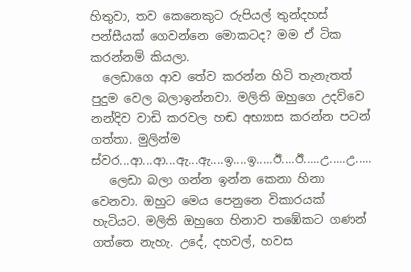හිතුවා, තව කෙනෙකුට රුපියල් තුන්දහස් පන්සීයක් ගෙවන්නෙ මොකටද? මම ඒ ටික කරන්නම් කියලා.
  ලෙඩාගෙ ආව තේව කරන්න හිටි තැනැතත් පුදුම වෙල බලාඉන්නවා. මලිති ඔහුගෙ උදව්වෙ නන්දිව වාඩි කරවල හඬ අභ්‍යාස කරන්න පටන් ගත්තා. මුලින්ම ස්වර...ආ...ආ...ඇ...ඇ....ඉ....ඉ.....ඊ....ඊ.....උ.....උ.....
   ලෙඩා බලා ගන්න ඉන්න කෙනා හිනා වෙනවා. ඔහුට මෙය පෙනුනෙ විකාරයක් හැටියට. මලිති ඔහුගෙ හිනාව තඹේකට ගණන් ගත්තෙ නැහැ. උදේ, දහවල්, හවස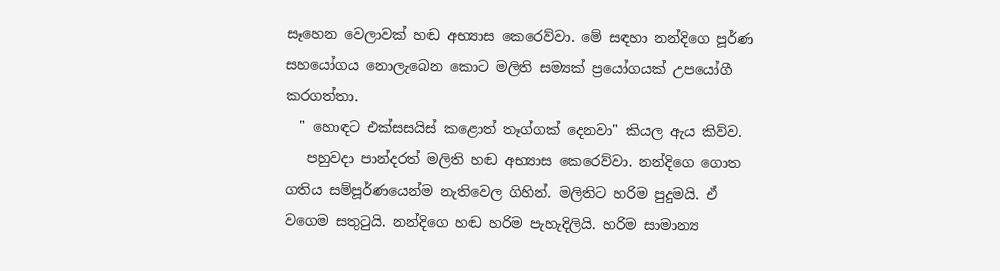සෑහෙන වෙලාවක් හඬ අභ්‍යාස කෙරෙව්වා. මේ සඳහා නන්දිගෙ පූර්ණ සහයෝගය නොලැබෙන කොට මලිති සම්‍යක් ප්‍රයෝගයක් උපයෝගී කරගත්තා.
  " හොඳට එක්සසයිස් කළොත් තෑග්ගක් දෙනවා" කියල ඇය කිව්ව.
   පහුවදා පාන්දරත් මලිති හඬ අභ්‍යාස කෙරෙව්වා. නන්දිගෙ ගොත ගතිය සම්පූර්ණයෙන්ම නැතිවෙල ගිහින්. මලිතිට හරිම පුදුමයි. ඒ වගෙම සතුටුයි. නන්දිගෙ හඬ හරිම පැහැදිලියි. හරිම සාමාන්‍ය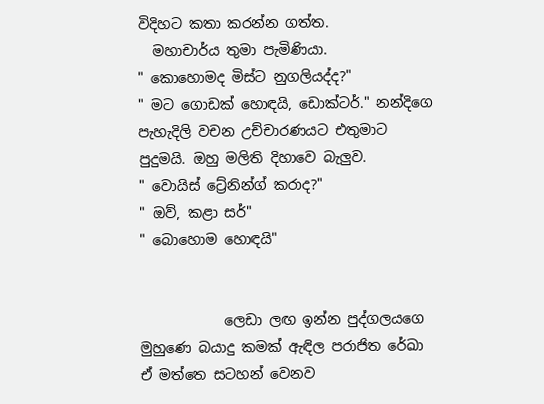විදිහට කතා කරන්න ගත්ත.
  මහාචාර්ය තුමා පැමිණියා.
" කොහොමද මිස්ට නුගලියද්ද?"
" මට ගොඩක් හොඳයි, ඩොක්ටර්." නන්දිගෙ පැහැදිලි වචන උච්චාරණයට එතුමාට පුදුමයි. ඔහු මලිති දිහාවෙ බැලුව.
" වොයිස් ට්‍රේනින්ග් කරාද?"
" ඔව්, කළා සර්"
" බොහොම හොඳයි"


            ලෙඩා ලඟ ඉන්න පුද්ගලයගෙ මුහුණෙ බයාදු කමක් ඇඳිල පරාජිත රේඛා  ඒ මත්තෙ සටහන් වෙනව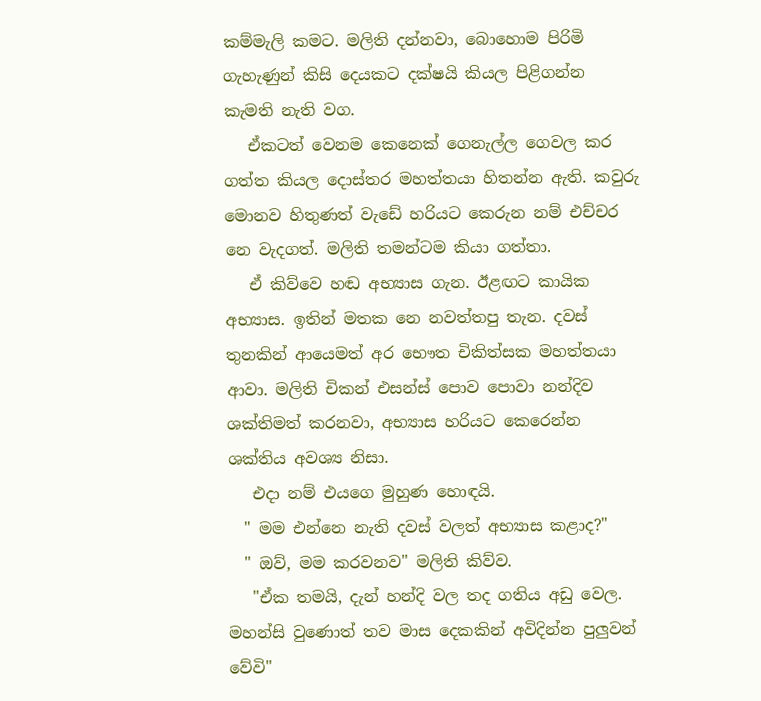කම්මැලි කමට. මලිති දන්නවා, බොහොම පිරිමි ගැහැණුන් කිසි දෙයකට දක්ෂයි කියල පිළිගන්න කැමති නැති වග.
   ඒකටත් වෙනම කෙනෙක් ගෙනැල්ල ගෙවල කර ගත්ත කියල දොස්තර මහත්තයා හිතන්න ඇති. කවුරු මොනව හිතුණත් වැඩේ හරියට කෙරුන නම් එච්චර නෙ වැදගත්. මලිති තමන්ටම කියා ගත්තා.
   ඒ කිව්වෙ හඬ අභ්‍යාස ගැන. ඊළඟට කායික අභ්‍යාස. ඉතින් මතක නෙ නවත්තපු තැන. දවස් තුනකින් ආයෙමත් අර භෞත චිකිත්සක මහත්තයා ආවා. මලිති චිකන් එසන්ස් පොව පොවා නන්දිව ශක්තිමත් කරනවා, අභ්‍යාස හරියට කෙරෙන්න ශක්තිය අවශ්‍ය නිසා.
   එදා නම් එයගෙ මුහුණ හොඳයි.
  " මම එන්නෙ නැති දවස් වලත් අභ්‍යාස කළාද?"
  " ඔව්, මම කරවනව" මලිති කිව්ව.
   "ඒක තමයි, දැන් හන්දි වල තද ගතිය අඩු වෙල. මහන්සි වුණොත් තව මාස දෙකකින් අවිදින්න පුලුවන් වේවි"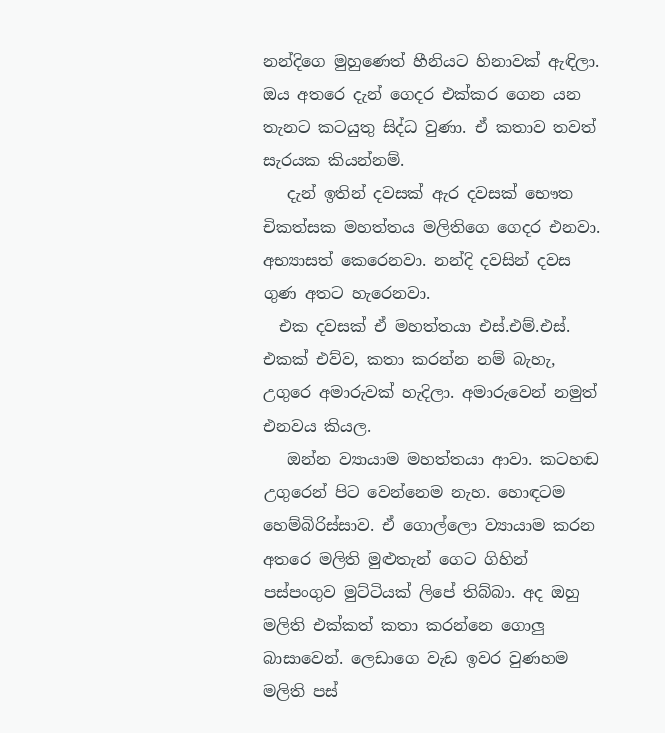නන්දිගෙ මුහුණෙත් හීනියට හිනාවක් ඇඳිලා. ඔය අතරෙ දැන් ගෙදර එක්කර ගෙන යන තැනට කටයුතු සිද්ධ වුණා. ඒ කතාව තවත් සැරයක කියන්නම්.
   දැන් ඉතින් දවසක් ඇර දවසක් භෞත චිකත්සක මහත්තය මලිතිගෙ ගෙදර එනවා. අභ්‍යාසත් කෙරෙනවා. නන්දි දවසින් දවස ගුණ අතට හැරෙනවා.
  එක දවසක් ඒ මහත්තයා එස්.එම්.එස්. එකක් එව්ව, කතා කරන්න නම් බැහැ, උගුරෙ අමාරුවක් හැදිලා. අමාරුවෙන් නමුත් එනවය කියල.
   ඔන්න ව්‍යායාම මහත්තයා ආවා. කටහඬ උගුරෙන් පිට වෙන්නෙම නැහ. හොඳටම හෙම්බිරිස්සාව. ඒ ගොල්ලො ව්‍යායාම කරන අතරෙ මලිති මුළුතැන් ගෙට ගිහින් පස්පංගුව මුට්ටියක් ලිපේ තිබ්බා. අද ඔහු මලිති එක්කත් කතා කරන්නෙ ගොලු බාසාවෙන්. ලෙඩාගෙ වැඩ ඉවර වුණහම මලිති පස්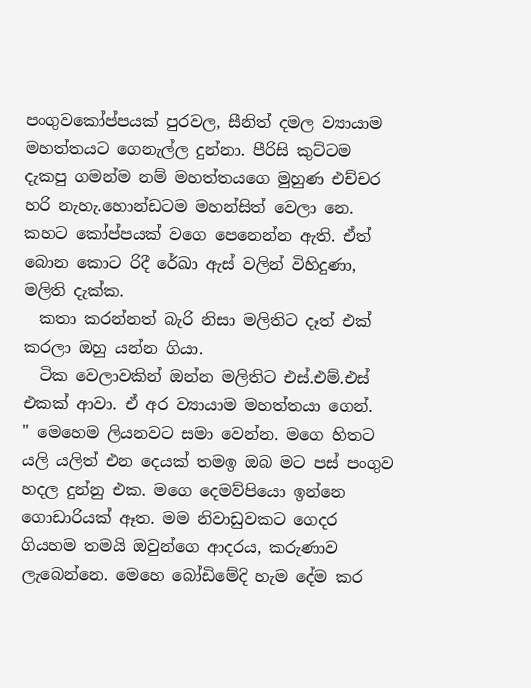පංගුවකෝප්පයක් පුරවල, සීනිත් දමල ව්‍යායාම මහත්තයට ගෙනැල්ල දුන්නා. පීරිසි කුට්ටම දැකපු ගමන්ම නම් මහත්තයගෙ මුහුණ එච්චර හරි නැහැ.හොන්ඩටම මහන්සිත් වෙලා නෙ. කහට කෝප්පයක් වගෙ පෙනෙන්න ඇති. ඒත් බොන කොට රිදී රේඛා ඇස් වලින් විහිදුණා, මලිති දැක්ක.
  කතා කරන්නත් බැරි නිසා මලිතිට දෑත් එක් කරලා ඔහු යන්න ගියා.
  ටික වෙලාවකින් ඔන්න මලිතිට එස්.එම්.එස් එකක් ආවා. ඒ අර ව්‍යායාම මහත්තයා ගෙන්.
" මෙහෙම ලියනවට සමා වෙන්න. මගෙ හිතට යලි යලිත් එන දෙයක් තමඉ ඔබ මට පස් පංගුව හදල දුන්නු එක. මගෙ දෙමව්පියො ඉන්නෙ ගොඩාරියක් ඈත. මම නිවාඩුවකට ගෙදර ගියහම තමයි ඔවුන්ගෙ ආදරය, කරුණාව ලැබෙන්නෙ. මෙහෙ බෝඩිමේදි හැම දේම කර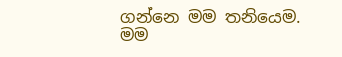ගන්නෙ මම තනියෙම. මම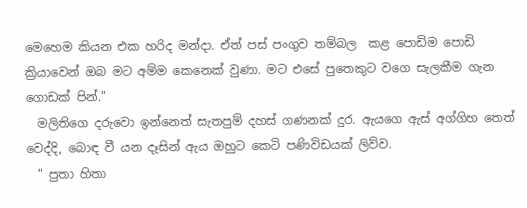මෙහෙම කියන එක හරිද මන්දා. ඒත් පස් පංගුව තම්බල  කළ පොඩිම පොඩි ක්‍රියාවෙන් ඔබ මට අම්ම කෙනෙක් වුණා. මට එසේ පුතෙකුට වගෙ සැලකීම ගැන ගොඩක් පින්."
  මලිතිගෙ දරුවො ඉන්නෙත් සැතපුම් දහස් ගණනක් දුර. ඇයගෙ ඇස් අග්ගිහ තෙත් වෙද්දි, බොඳ වී යන දෑසින් ඇය ඔහුට කෙටි පණිවිඩයක් ලිව්ව.
  " පුතා හිතා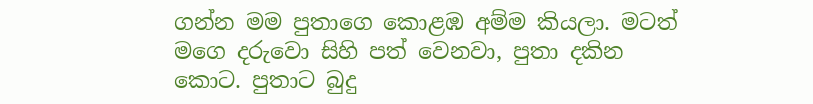ගන්න මම පුතාගෙ කොළඹ අම්ම කියලා. මටත් මගෙ දරුවො සිහි පත් වෙනවා, පුතා දකින කොට. පුතාට බුදු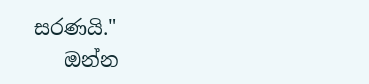සරණයි."
   ඔන්න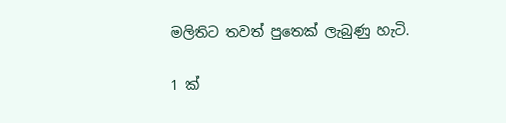මලිතිට තවත් පුතෙක් ලැබුණු හැටි.

1 ක්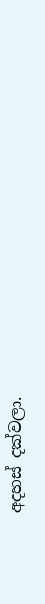අදහස් දක්වලා.